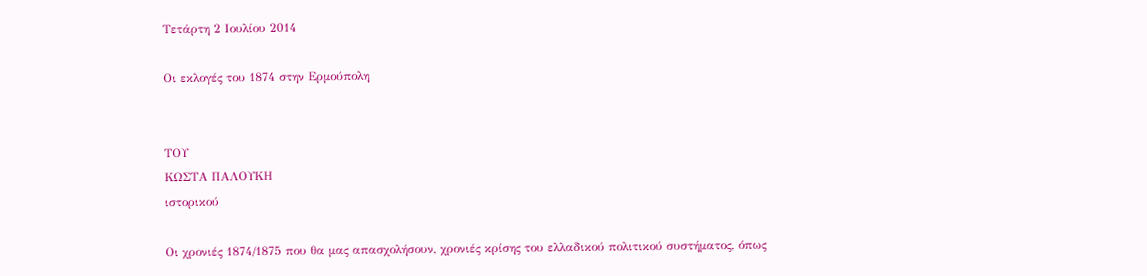Τετάρτη 2 Ιουλίου 2014

Οι εκλογές του 1874 στην Ερμούπολη


ΤΟΥ
ΚΩΣΤΑ ΠΑΛΟΥΚΗ
ιστορικού

Οι χρονιές 1874/1875 που θα μας απασχολήσουν, χρονιές κρίσης του ελλαδικού πολιτικού συστήματος, όπως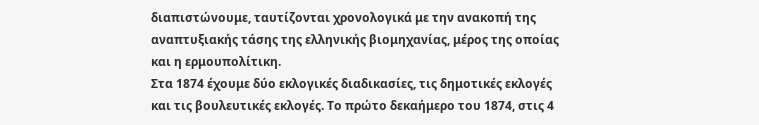διαπιστώνουμε, ταυτίζονται χρονολογικά με την ανακοπή της αναπτυξιακής τάσης της ελληνικής βιομηχανίας, μέρος της οποίας και η ερμουπολίτικη.
Στα 1874 έχουμε δύο εκλογικές διαδικασίες, τις δημοτικές εκλογές και τις βουλευτικές εκλογές. Το πρώτο δεκαήμερο του 1874, στις 4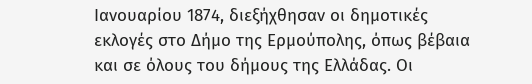Ιανουαρίου 1874, διεξήχθησαν οι δημοτικές εκλογές στο Δήμο της Ερμούπολης, όπως βέβαια και σε όλους του δήμους της Ελλάδας. Οι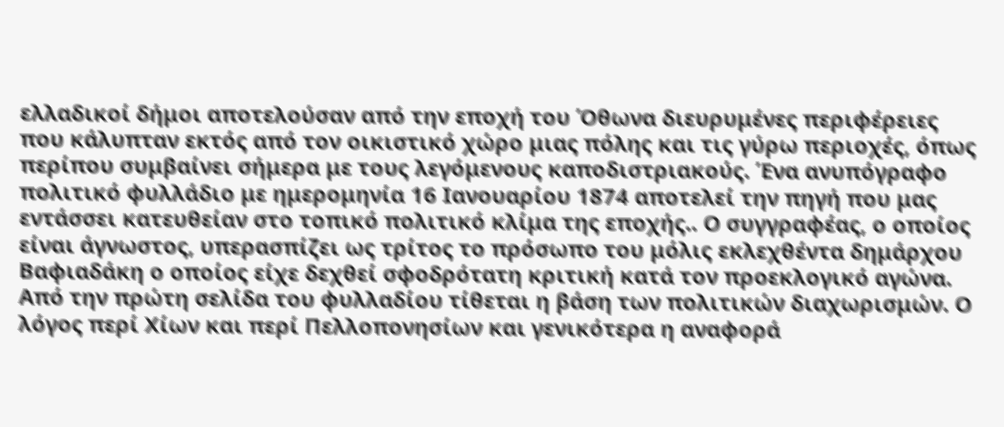ελλαδικοί δήμοι αποτελούσαν από την εποχή του Όθωνα διευρυμένες περιφέρειες που κάλυπταν εκτός από τον οικιστικό χώρο μιας πόλης και τις γύρω περιοχές, όπως περίπου συμβαίνει σήμερα με τους λεγόμενους καποδιστριακούς. Ένα ανυπόγραφο πολιτικό φυλλάδιο με ημερομηνία 16 Ιανουαρίου 1874 αποτελεί την πηγή που μας εντάσσει κατευθείαν στο τοπικό πολιτικό κλίμα της εποχής.. Ο συγγραφέας, ο οποίος είναι άγνωστος, υπερασπίζει ως τρίτος το πρόσωπο του μόλις εκλεχθέντα δημάρχου Βαφιαδάκη ο οποίος είχε δεχθεί σφοδρότατη κριτική κατά τον προεκλογικό αγώνα.
Από την πρώτη σελίδα του φυλλαδίου τίθεται η βάση των πολιτικών διαχωρισμών. Ο λόγος περί Χίων και περί Πελλοπονησίων και γενικότερα η αναφορά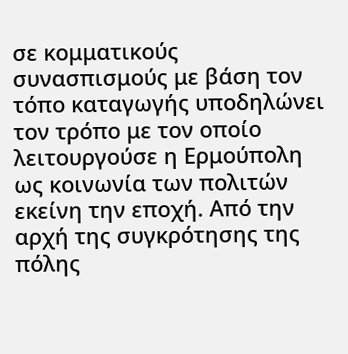σε κομματικούς συνασπισμούς με βάση τον τόπο καταγωγής υποδηλώνει τον τρόπο με τον οποίο λειτουργούσε η Ερμούπολη ως κοινωνία των πολιτών εκείνη την εποχή. Από την αρχή της συγκρότησης της πόλης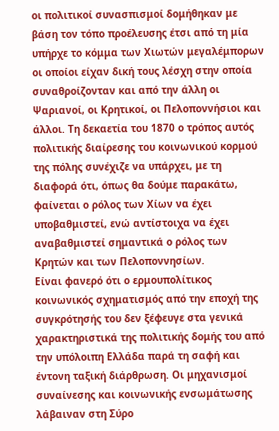οι πολιτικοί συνασπισμοί δομήθηκαν με βάση τον τόπο προέλευσης έτσι από τη μία υπήρχε το κόμμα των Χιωτών μεγαλέμπορων οι οποίοι είχαν δική τους λέσχη στην οποία συναθροίζονταν και από την άλλη οι Ψαριανοί, οι Κρητικοί, οι Πελοποννήσιοι και άλλοι. Τη δεκαετία του 1870 ο τρόπος αυτός πολιτικής διαίρεσης του κοινωνικού κορμού της πόλης συνέχιζε να υπάρχει, με τη διαφορά ότι, όπως θα δούμε παρακάτω, φαίνεται ο ρόλος των Χίων να έχει υποβαθμιστεί, ενώ αντίστοιχα να έχει αναβαθμιστεί σημαντικά ο ρόλος των Κρητών και των Πελοποννησίων.
Είναι φανερό ότι ο ερμουπολίτικος κοινωνικός σχηματισμός από την εποχή της συγκρότησής του δεν ξέφευγε στα γενικά χαρακτηριστικά της πολιτικής δομής του από την υπόλοιπη Ελλάδα παρά τη σαφή και έντονη ταξική διάρθρωση. Οι μηχανισμοί συναίνεσης και κοινωνικής ενσωμάτωσης λάβαιναν στη Σύρο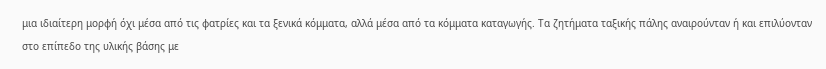μια ιδιαίτερη μορφή όχι μέσα από τις φατρίες και τα ξενικά κόμματα, αλλά μέσα από τα κόμματα καταγωγής. Τα ζητήματα ταξικής πάλης αναιρούνταν ή και επιλύονταν στο επίπεδο της υλικής βάσης με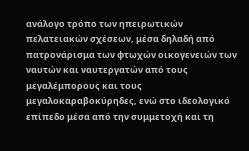ανάλογο τρόπο των ηπειρωτικών πελατειακών σχέσεων, μέσα δηλαδή από πατρονάρισμα των φτωχών οικογενειών των ναυτών και ναυτεργατών από τους μεγαλέμπορους και τους μεγαλοκαραβοκύρηδες, ενώ στο ιδεολογικό επίπεδο μέσα από την συμμετοχή και τη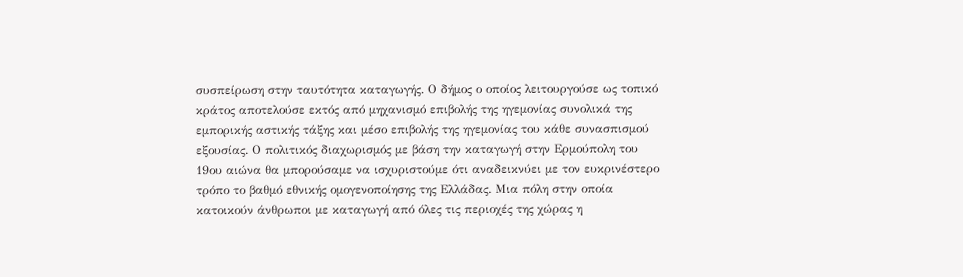συσπείρωση στην ταυτότητα καταγωγής. Ο δήμος ο οποίος λειτουργούσε ως τοπικό κράτος αποτελούσε εκτός από μηχανισμό επιβολής της ηγεμονίας συνολικά της εμπορικής αστικής τάξης και μέσο επιβολής της ηγεμονίας του κάθε συνασπισμού εξουσίας. Ο πολιτικός διαχωρισμός με βάση την καταγωγή στην Ερμούπολη του 19ου αιώνα θα μπορούσαμε να ισχυριστούμε ότι αναδεικνύει με τον ευκρινέστερο τρόπο το βαθμό εθνικής ομογενοποίησης της Ελλάδας. Μια πόλη στην οποία κατοικούν άνθρωποι με καταγωγή από όλες τις περιοχές της χώρας η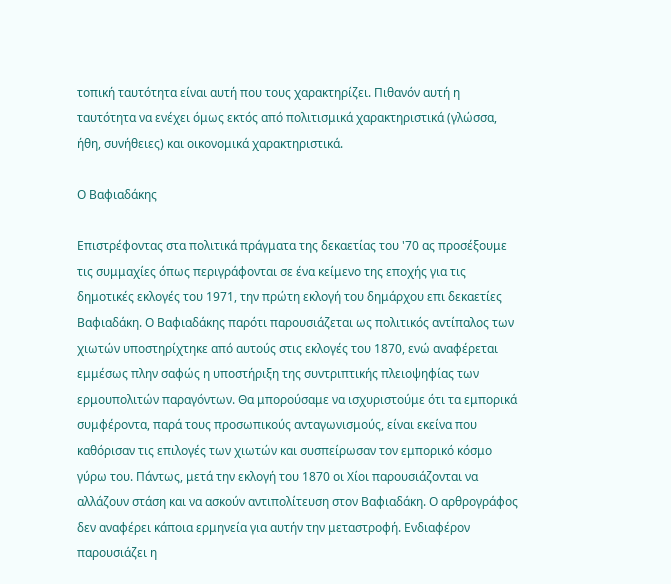τοπική ταυτότητα είναι αυτή που τους χαρακτηρίζει. Πιθανόν αυτή η ταυτότητα να ενέχει όμως εκτός από πολιτισμικά χαρακτηριστικά (γλώσσα, ήθη, συνήθειες) και οικονομικά χαρακτηριστικά.

Ο Βαφιαδάκης

Επιστρέφοντας στα πολιτικά πράγματα της δεκαετίας του '70 ας προσέξουμε τις συμμαχίες όπως περιγράφονται σε ένα κείμενο της εποχής για τις δημοτικές εκλογές του 1971, την πρώτη εκλογή του δημάρχου επι δεκαετίες Βαφιαδάκη. Ο Βαφιαδάκης παρότι παρουσιάζεται ως πολιτικός αντίπαλος των χιωτών υποστηρίχτηκε από αυτούς στις εκλογές του 1870, ενώ αναφέρεται εμμέσως πλην σαφώς η υποστήριξη της συντριπτικής πλειοψηφίας των ερμουπολιτών παραγόντων. Θα μπορούσαμε να ισχυριστούμε ότι τα εμπορικά συμφέροντα, παρά τους προσωπικούς ανταγωνισμούς, είναι εκείνα που καθόρισαν τις επιλογές των χιωτών και συσπείρωσαν τον εμπορικό κόσμο γύρω του. Πάντως, μετά την εκλογή του 1870 οι Χίοι παρουσιάζονται να αλλάζουν στάση και να ασκούν αντιπολίτευση στον Βαφιαδάκη. Ο αρθρογράφος δεν αναφέρει κάποια ερμηνεία για αυτήν την μεταστροφή. Ενδιαφέρον παρουσιάζει η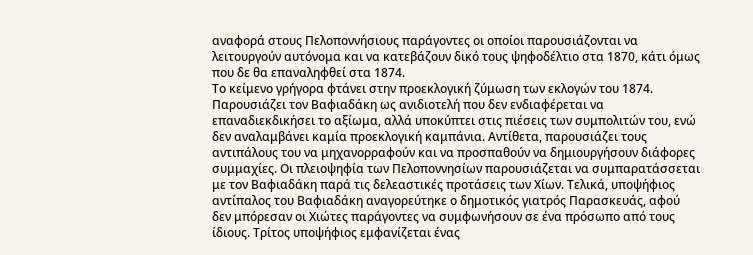αναφορά στους Πελοποννήσιους παράγοντες οι οποίοι παρουσιάζονται να λειτουργούν αυτόνομα και να κατεβάζουν δικό τους ψηφοδέλτιο στα 1870, κάτι όμως που δε θα επαναληφθεί στα 1874.
Το κείμενο γρήγορα φτάνει στην προεκλογική ζύμωση των εκλογών του 1874. Παρουσιάζει τον Βαφιαδάκη ως ανιδιοτελή που δεν ενδιαφέρεται να επαναδιεκδικήσει το αξίωμα, αλλά υποκύπτει στις πιέσεις των συμπολιτών του, ενώ δεν αναλαμβάνει καμία προεκλογική καμπάνια. Αντίθετα, παρουσιάζει τους αντιπάλους του να μηχανορραφούν και να προσπαθούν να δημιουργήσουν διάφορες συμμαχίες. Οι πλειοψηφία των Πελοποννησίων παρουσιάζεται να συμπαρατάσσεται με τον Βαφιαδάκη παρά τις δελεαστικές προτάσεις των Χίων. Τελικά, υποψήφιος αντίπαλος του Βαφιαδάκη αναγορεύτηκε ο δημοτικός γιατρός Παρασκευάς, αφού δεν μπόρεσαν οι Χιώτες παράγοντες να συμφωνήσουν σε ένα πρόσωπο από τους ίδιους. Τρίτος υποψήφιος εμφανίζεται ένας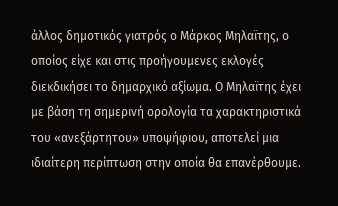άλλος δημοτικός γιατρός ο Μάρκος Μηλαϊτης, ο οποίος είχε και στις προήγουμενες εκλογές διεκδικήσει το δημαρχικό αξίωμα. Ο Μηλαϊτης έχει με βάση τη σημερινή ορολογία τα χαρακτηριστικά του «ανεξάρτητου» υποψήφιου, αποτελεί μια ιδιαίτερη περίπτωση στην οποία θα επανέρθουμε.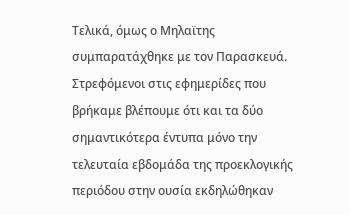Τελικά, όμως ο Μηλαϊτης συμπαρατάχθηκε με τον Παρασκευά.
Στρεφόμενοι στις εφημερίδες που βρήκαμε βλέπουμε ότι και τα δύο σημαντικότερα έντυπα μόνο την τελευταία εβδομάδα της προεκλογικής περιόδου στην ουσία εκδηλώθηκαν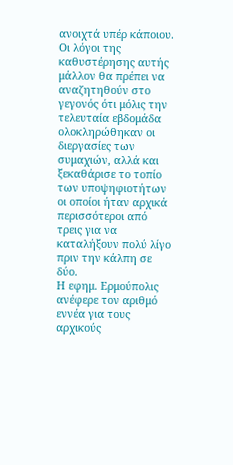ανοιχτά υπέρ κάποιου. Οι λόγοι της καθυστέρησης αυτής μάλλον θα πρέπει να αναζητηθούν στο γεγονός ότι μόλις την τελευταία εβδομάδα ολοκληρώθηκαν οι διεργασίες των συμαχιών, αλλά και ξεκαθάρισε το τοπίο των υποψηφιοτήτων οι οποίοι ήταν αρχικά περισσότεροι από τρεις για να καταλήξουν πολύ λίγο πριν την κάλπη σε δύο.
Η εφημ. Ερμούπολις ανέφερε τον αριθμό εννέα για τους αρχικούς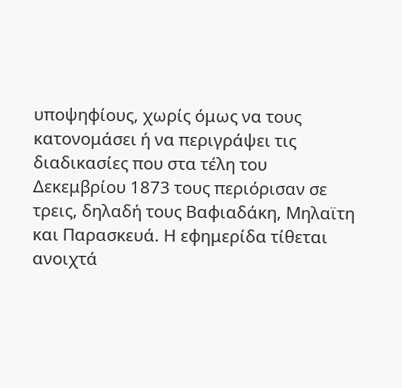υποψηφίους, χωρίς όμως να τους κατονομάσει ή να περιγράψει τις διαδικασίες που στα τέλη του Δεκεμβρίου 1873 τους περιόρισαν σε τρεις, δηλαδή τους Βαφιαδάκη, Μηλαϊτη και Παρασκευά. Η εφημερίδα τίθεται ανοιχτά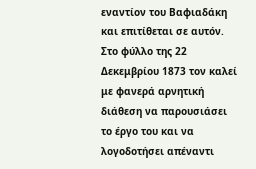εναντίον του Βαφιαδάκη και επιτίθεται σε αυτόν. Στο φύλλο της 22 Δεκεμβρίου 1873 τον καλεί με φανερά αρνητική διάθεση να παρουσιάσει το έργο του και να λογοδοτήσει απέναντι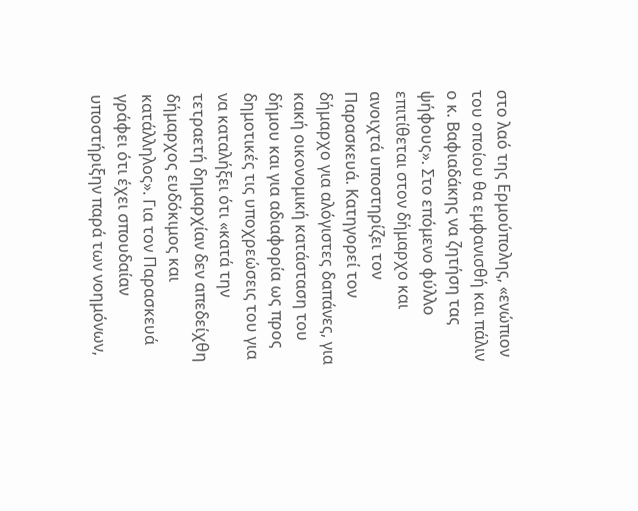στο λαό της Ερμούπολης, «ενώπιον του οποίου θα εμφανισθή και πάλιν ο κ. Βαφιαδάκης να ζητήση τας ψήφους». Στο επόμενο φύλλο επιτίθεται στον δήμαρχο και ανοιχτά υποστηρίζει τον Παρασκευά. Κατηγορεί τον δήμαρχο για αλόγιστες δαπάνες, για κακή οικονομική κατάσταση του δήμου και για αδιαφορία ως προς δημοτικές τις υποχρεώσεις του για να καταλήξει ότι «κατά την τετραετή δημαρχίαν δεν απεδείχθη δήμαρχος ευδόκιμος και κατάλληλος». Για τον Παρασκευά γράφει ότι έχει σπουδαίαν υποστήριξην παρά των νοημόνων,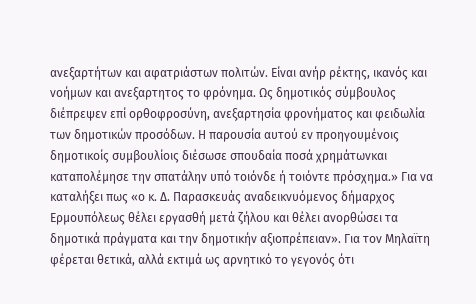ανεξαρτήτων και αφατριάστων πολιτών. Είναι ανήρ ρέκτης, ικανός και νοήμων και ανεξαρτητος το φρόνημα. Ως δημοτικός σύμβουλος διέπρεψεν επί ορθοφροσύνη, ανεξαρτησία φρονήματος και φειδωλία των δημοτικών προσόδων. Η παρουσία αυτού εν προηγουμένοις δημοτικοίς συμβουλίοις διέσωσε σπουδαία ποσά χρημάτωνκαι καταπολέμησε την σπατάλην υπό τοιόνδε ή τοιόντε πρόσχημα.» Για να καταλήξει πως «ο κ. Δ. Παρασκευάς αναδεικνυόμενος δήμαρχος Ερμουπόλεως θέλει εργασθή μετά ζήλου και θέλει ανορθώσει τα δημοτικά πράγματα και την δημοτικήν αξιοπρέπειαν». Για τον Μηλαϊτη φέρεται θετικά, αλλά εκτιμά ως αρνητικό το γεγονός ότι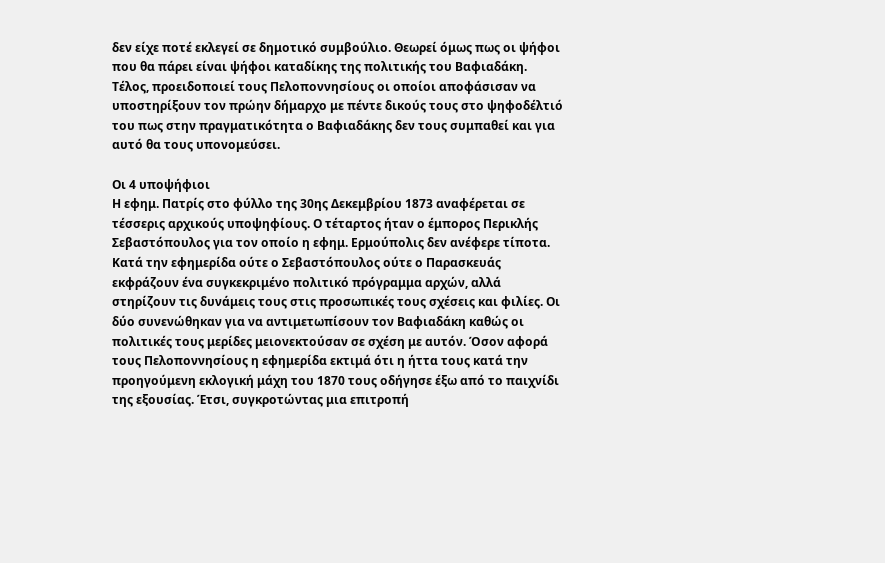δεν είχε ποτέ εκλεγεί σε δημοτικό συμβούλιο. Θεωρεί όμως πως οι ψήφοι που θα πάρει είναι ψήφοι καταδίκης της πολιτικής του Βαφιαδάκη. Τέλος, προειδοποιεί τους Πελοποννησίους οι οποίοι αποφάσισαν να υποστηρίξουν τον πρώην δήμαρχο με πέντε δικούς τους στο ψηφοδέλτιό του πως στην πραγματικότητα ο Βαφιαδάκης δεν τους συμπαθεί και για αυτό θα τους υπονομεύσει.

Οι 4 υποψήφιοι
Η εφημ. Πατρίς στο φύλλο της 30ης Δεκεμβρίου 1873 αναφέρεται σε τέσσερις αρχικούς υποψηφίους. Ο τέταρτος ήταν ο έμπορος Περικλής Σεβαστόπουλος για τον οποίο η εφημ. Ερμούπολις δεν ανέφερε τίποτα. Κατά την εφημερίδα ούτε ο Σεβαστόπουλος ούτε ο Παρασκευάς εκφράζουν ένα συγκεκριμένο πολιτικό πρόγραμμα αρχών, αλλά στηρίζουν τις δυνάμεις τους στις προσωπικές τους σχέσεις και φιλίες. Οι δύο συνενώθηκαν για να αντιμετωπίσουν τον Βαφιαδάκη καθώς οι πολιτικές τους μερίδες μειονεκτούσαν σε σχέση με αυτόν. Όσον αφορά τους Πελοποννησίους η εφημερίδα εκτιμά ότι η ήττα τους κατά την προηγούμενη εκλογική μάχη του 1870 τους οδήγησε έξω από το παιχνίδι της εξουσίας. Έτσι, συγκροτώντας μια επιτροπή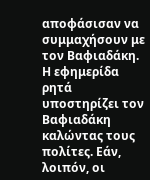αποφάσισαν να συμμαχήσουν με τον Βαφιαδάκη. Η εφημερίδα ρητά υποστηρίζει τον Βαφιαδάκη καλώντας τους πολίτες. Εάν, λοιπόν, οι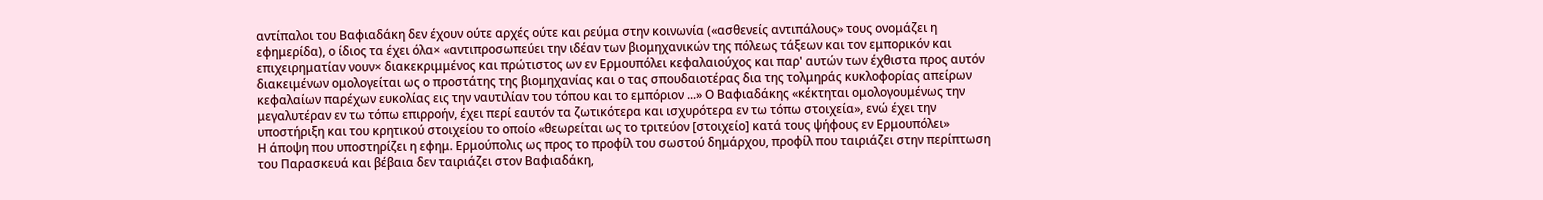αντίπαλοι του Βαφιαδάκη δεν έχουν ούτε αρχές ούτε και ρεύμα στην κοινωνία («ασθενείς αντιπάλους» τους ονομάζει η εφημερίδα), ο ίδιος τα έχει όλα× «αντιπροσωπεύει την ιδέαν των βιομηχανικών της πόλεως τάξεων και τον εμπορικόν και επιχειρηματίαν νουν× διακεκριμμένος και πρώτιστος ων εν Ερμουπόλει κεφαλαιούχος και παρ' αυτών των έχθιστα προς αυτόν διακειμένων ομολογείται ως ο προστάτης της βιομηχανίας και ο τας σπουδαιοτέρας δια της τολμηράς κυκλοφορίας απείρων κεφαλαίων παρέχων ευκολίας εις την ναυτιλίαν του τόπου και το εμπόριον ...» Ο Βαφιαδάκης «κέκτηται ομολογουμένως την μεγαλυτέραν εν τω τόπω επιρροήν, έχει περί εαυτόν τα ζωτικότερα και ισχυρότερα εν τω τόπω στοιχεία», ενώ έχει την υποστήριξη και του κρητικού στοιχείου το οποίο «θεωρείται ως το τριτεύον [στοιχείο] κατά τους ψήφους εν Ερμουπόλει»
Η άποψη που υποστηρίζει η εφημ. Ερμούπολις ως προς το προφίλ του σωστού δημάρχου, προφίλ που ταιριάζει στην περίπτωση του Παρασκευά και βέβαια δεν ταιριάζει στον Βαφιαδάκη,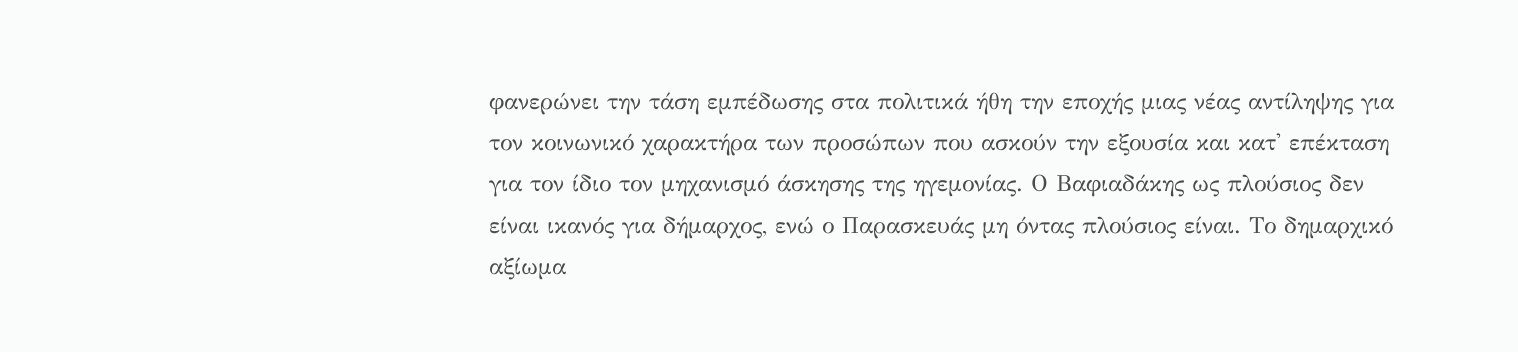φανερώνει την τάση εμπέδωσης στα πολιτικά ήθη την εποχής μιας νέας αντίληψης για τον κοινωνικό χαρακτήρα των προσώπων που ασκούν την εξουσία και κατ' επέκταση για τον ίδιο τον μηχανισμό άσκησης της ηγεμονίας. Ο Βαφιαδάκης ως πλούσιος δεν είναι ικανός για δήμαρχος, ενώ ο Παρασκευάς μη όντας πλούσιος είναι. Το δημαρχικό αξίωμα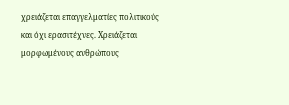χρειάζεται επαγγελματίες πολιτικούς και όχι ερασιτέχνες. Χρειάζεται μορφωμένους ανθρώπους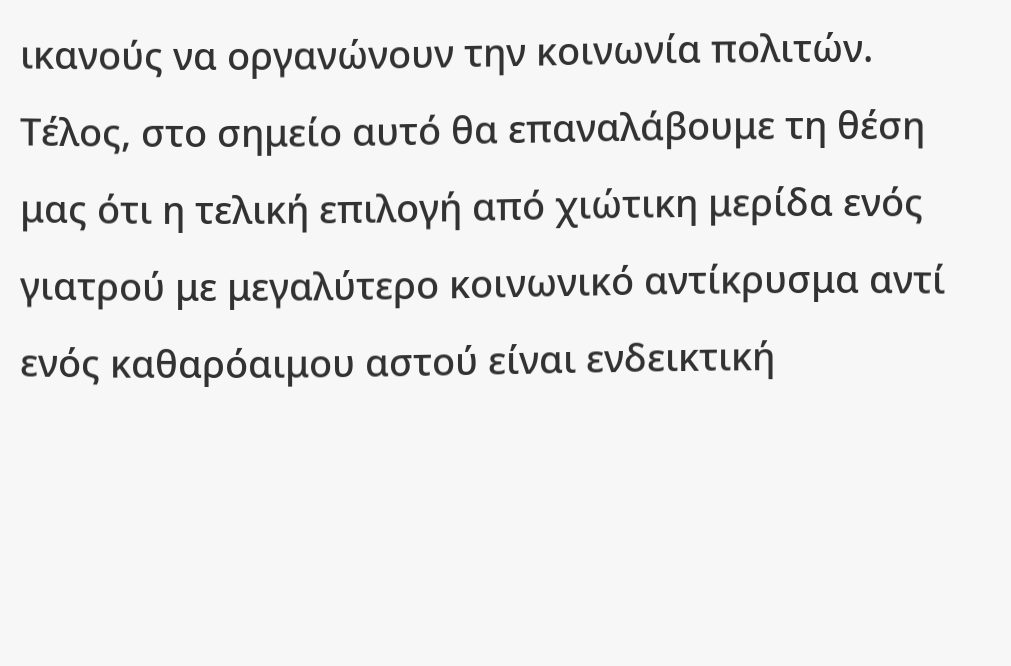ικανούς να οργανώνουν την κοινωνία πολιτών. Τέλος, στο σημείο αυτό θα επαναλάβουμε τη θέση μας ότι η τελική επιλογή από χιώτικη μερίδα ενός γιατρού με μεγαλύτερο κοινωνικό αντίκρυσμα αντί ενός καθαρόαιμου αστού είναι ενδεικτική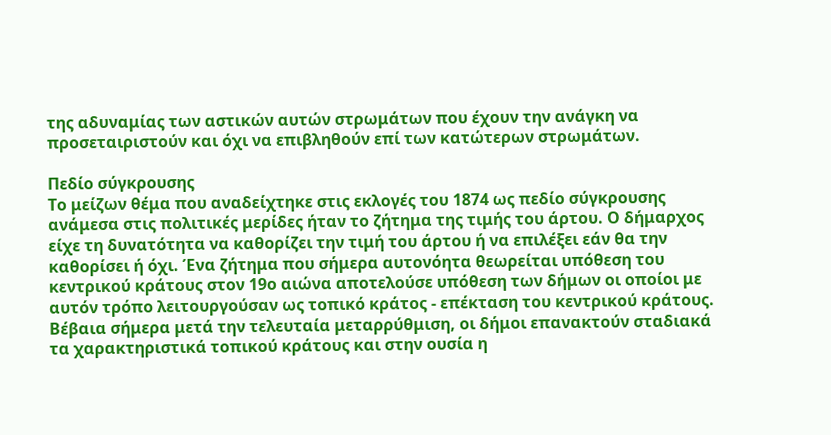της αδυναμίας των αστικών αυτών στρωμάτων που έχουν την ανάγκη να προσεταιριστούν και όχι να επιβληθούν επί των κατώτερων στρωμάτων.

Πεδίο σύγκρουσης
Το μείζων θέμα που αναδείχτηκε στις εκλογές του 1874 ως πεδίο σύγκρουσης ανάμεσα στις πολιτικές μερίδες ήταν το ζήτημα της τιμής του άρτου. Ο δήμαρχος είχε τη δυνατότητα να καθορίζει την τιμή του άρτου ή να επιλέξει εάν θα την καθορίσει ή όχι. Ένα ζήτημα που σήμερα αυτονόητα θεωρείται υπόθεση του κεντρικού κράτους στον 19ο αιώνα αποτελούσε υπόθεση των δήμων οι οποίοι με αυτόν τρόπο λειτουργούσαν ως τοπικό κράτος - επέκταση του κεντρικού κράτους. Βέβαια σήμερα μετά την τελευταία μεταρρύθμιση, οι δήμοι επανακτούν σταδιακά τα χαρακτηριστικά τοπικού κράτους και στην ουσία η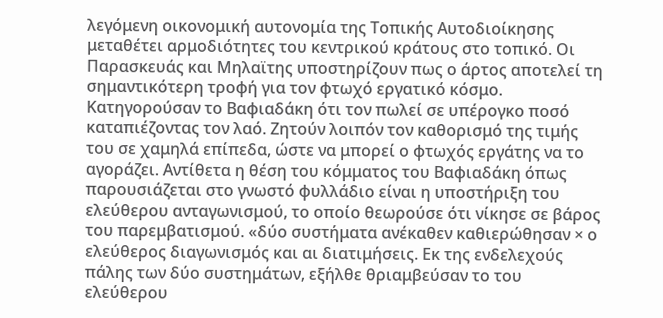λεγόμενη οικονομική αυτονομία της Τοπικής Αυτοδιοίκησης μεταθέτει αρμοδιότητες του κεντρικού κράτους στο τοπικό. Οι Παρασκευάς και Μηλαϊτης υποστηρίζουν πως ο άρτος αποτελεί τη σημαντικότερη τροφή για τον φτωχό εργατικό κόσμο. Κατηγορούσαν το Βαφιαδάκη ότι τον πωλεί σε υπέρογκο ποσό καταπιέζοντας τον λαό. Ζητούν λοιπόν τον καθορισμό της τιμής του σε χαμηλά επίπεδα, ώστε να μπορεί ο φτωχός εργάτης να το αγοράζει. Αντίθετα η θέση του κόμματος του Βαφιαδάκη όπως παρουσιάζεται στο γνωστό φυλλάδιο είναι η υποστήριξη του ελεύθερου ανταγωνισμού, το οποίο θεωρούσε ότι νίκησε σε βάρος του παρεμβατισμού. «δύο συστήματα ανέκαθεν καθιερώθησαν × ο ελεύθερος διαγωνισμός και αι διατιμήσεις. Εκ της ενδελεχούς πάλης των δύο συστημάτων, εξήλθε θριαμβεύσαν το του ελεύθερου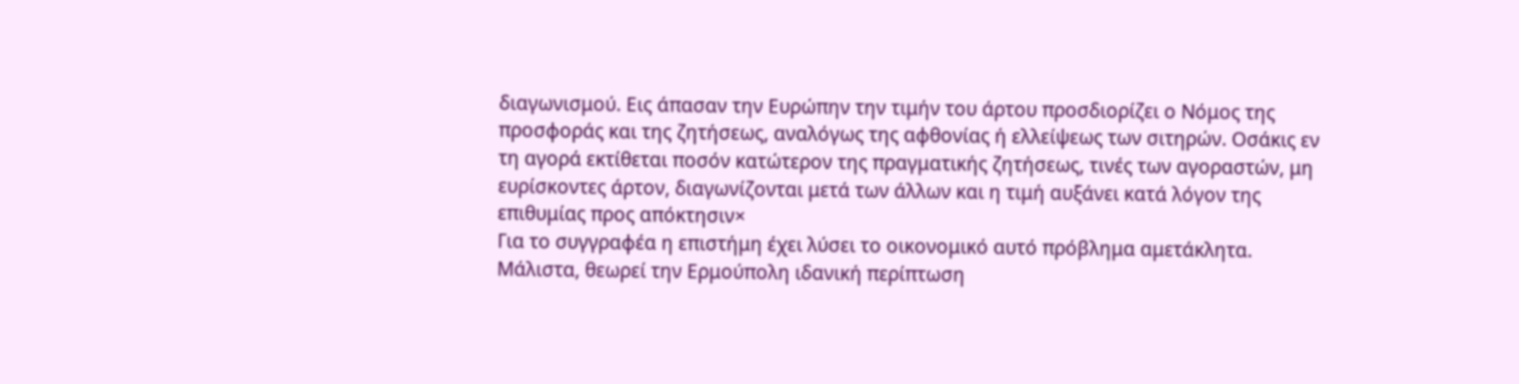διαγωνισμού. Εις άπασαν την Ευρώπην την τιμήν του άρτου προσδιορίζει ο Νόμος της προσφοράς και της ζητήσεως, αναλόγως της αφθονίας ή ελλείψεως των σιτηρών. Οσάκις εν τη αγορά εκτίθεται ποσόν κατώτερον της πραγματικής ζητήσεως, τινές των αγοραστών, μη ευρίσκοντες άρτον, διαγωνίζονται μετά των άλλων και η τιμή αυξάνει κατά λόγον της επιθυμίας προς απόκτησιν×
Για το συγγραφέα η επιστήμη έχει λύσει το οικονομικό αυτό πρόβλημα αμετάκλητα. Μάλιστα, θεωρεί την Ερμούπολη ιδανική περίπτωση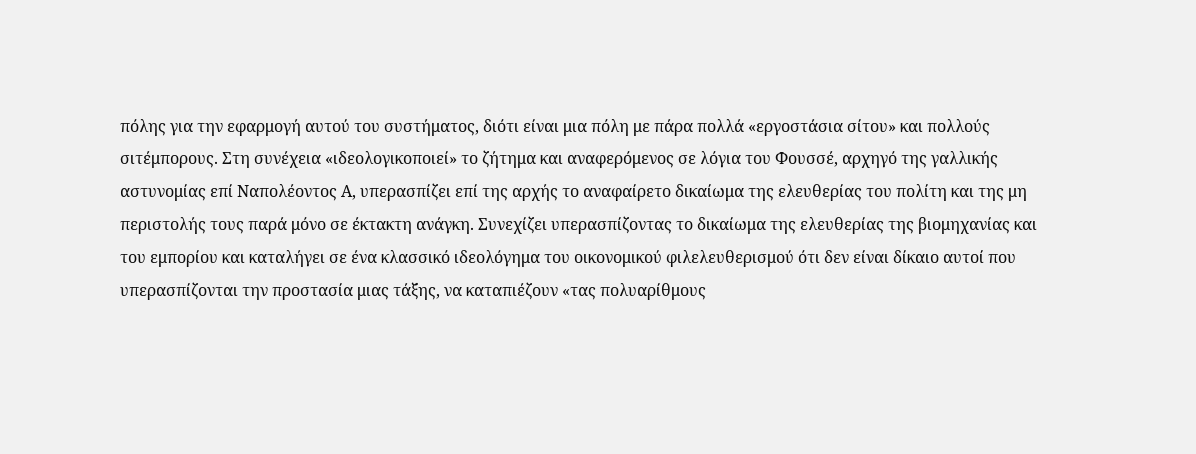πόλης για την εφαρμογή αυτού του συστήματος, διότι είναι μια πόλη με πάρα πολλά «εργοστάσια σίτου» και πολλούς σιτέμπορους. Στη συνέχεια «ιδεολογικοποιεί» το ζήτημα και αναφερόμενος σε λόγια του Φουσσέ, αρχηγό της γαλλικής αστυνομίας επί Ναπολέοντος Α, υπερασπίζει επί της αρχής το αναφαίρετο δικαίωμα της ελευθερίας του πολίτη και της μη περιστολής τους παρά μόνο σε έκτακτη ανάγκη. Συνεχίζει υπερασπίζοντας το δικαίωμα της ελευθερίας της βιομηχανίας και του εμπορίου και καταλήγει σε ένα κλασσικό ιδεολόγημα του οικονομικού φιλελευθερισμού ότι δεν είναι δίκαιο αυτοί που υπερασπίζονται την προστασία μιας τάξης, να καταπιέζουν «τας πολυαρίθμους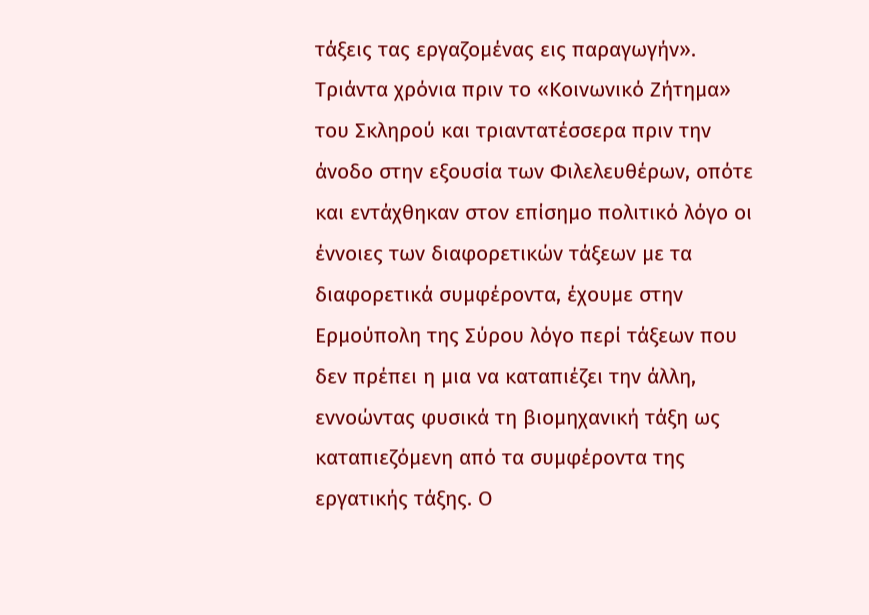τάξεις τας εργαζομένας εις παραγωγήν». Τριάντα χρόνια πριν το «Κοινωνικό Ζήτημα» του Σκληρού και τριαντατέσσερα πριν την άνοδο στην εξουσία των Φιλελευθέρων, οπότε και εντάχθηκαν στον επίσημο πολιτικό λόγο οι έννοιες των διαφορετικών τάξεων με τα διαφορετικά συμφέροντα, έχουμε στην Ερμούπολη της Σύρου λόγο περί τάξεων που δεν πρέπει η μια να καταπιέζει την άλλη, εννοώντας φυσικά τη βιομηχανική τάξη ως καταπιεζόμενη από τα συμφέροντα της εργατικής τάξης. Ο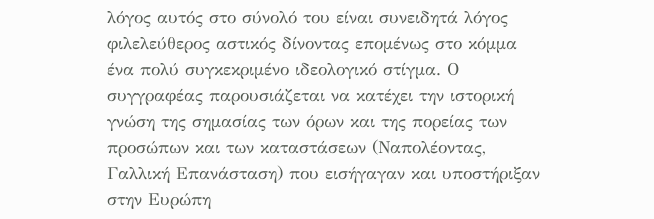λόγος αυτός στο σύνολό του είναι συνειδητά λόγος φιλελεύθερος αστικός δίνοντας επομένως στο κόμμα ένα πολύ συγκεκριμένο ιδεολογικό στίγμα. Ο συγγραφέας παρουσιάζεται να κατέχει την ιστορική γνώση της σημασίας των όρων και της πορείας των προσώπων και των καταστάσεων (Ναπολέοντας, Γαλλική Επανάσταση) που εισήγαγαν και υποστήριξαν στην Ευρώπη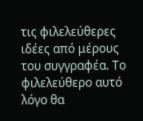τις φιλελεύθερες ιδέες από μέρους του συγγραφέα. Το φιλελεύθερο αυτό λόγο θα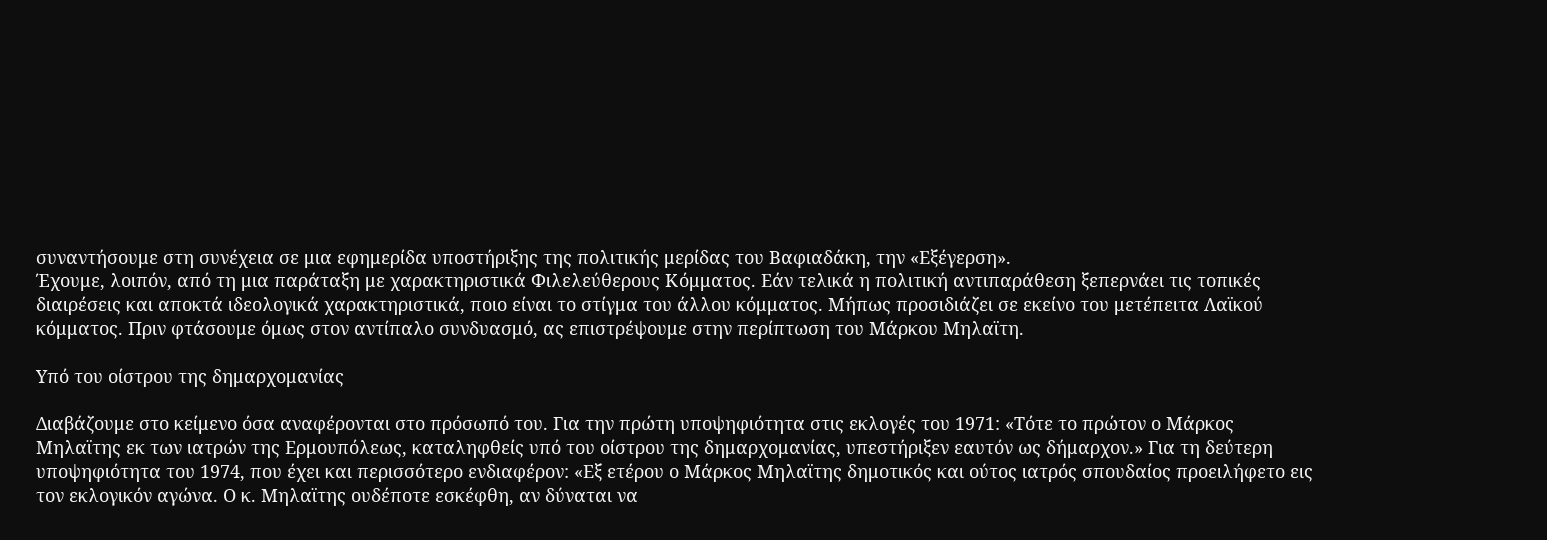συναντήσουμε στη συνέχεια σε μια εφημερίδα υποστήριξης της πολιτικής μερίδας του Βαφιαδάκη, την «Εξέγερση».
Έχουμε, λοιπόν, από τη μια παράταξη με χαρακτηριστικά Φιλελεύθερους Κόμματος. Εάν τελικά η πολιτική αντιπαράθεση ξεπερνάει τις τοπικές διαιρέσεις και αποκτά ιδεολογικά χαρακτηριστικά, ποιο είναι το στίγμα του άλλου κόμματος. Μήπως προσιδιάζει σε εκείνο του μετέπειτα Λαϊκού κόμματος. Πριν φτάσουμε όμως στον αντίπαλο συνδυασμό, ας επιστρέψουμε στην περίπτωση του Μάρκου Μηλαϊτη.

Υπό του οίστρου της δημαρχομανίας

Διαβάζουμε στο κείμενο όσα αναφέρονται στο πρόσωπό του. Για την πρώτη υποψηφιότητα στις εκλογές του 1971: «Τότε το πρώτον ο Μάρκος Μηλαϊτης εκ των ιατρών της Ερμουπόλεως, καταληφθείς υπό του οίστρου της δημαρχομανίας, υπεστήριξεν εαυτόν ως δήμαρχον.» Για τη δεύτερη υποψηφιότητα του 1974, που έχει και περισσότερο ενδιαφέρον: «Εξ ετέρου ο Μάρκος Μηλαϊτης δημοτικός και ούτος ιατρός σπουδαίος προειλήφετο εις τον εκλογικόν αγώνα. Ο κ. Μηλαϊτης ουδέποτε εσκέφθη, αν δύναται να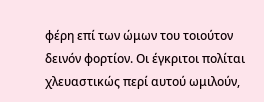φέρη επί των ώμων του τοιούτον δεινόν φορτίον. Οι έγκριτοι πολίται χλευαστικώς περί αυτού ωμιλούν,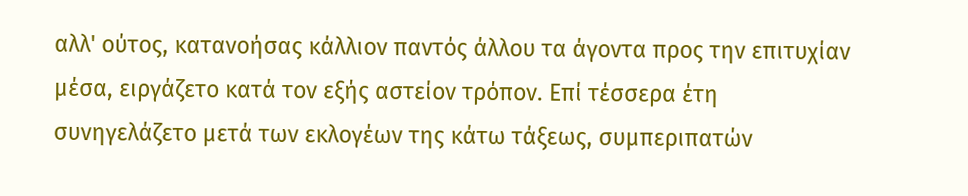αλλ' ούτος, κατανοήσας κάλλιον παντός άλλου τα άγοντα προς την επιτυχίαν μέσα, ειργάζετο κατά τον εξής αστείον τρόπον. Επί τέσσερα έτη συνηγελάζετο μετά των εκλογέων της κάτω τάξεως, συμπεριπατών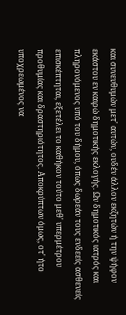και συνευθυμών μετ' αυτών, ουδέν άλλον εκζητών ή την ψήφον εκάστου εν καιρώ δημοτικής εκλογής. Ων δημοτικός ιατρός και πληρονόμενος υπό του δήμου, όπως δωρεάν τους ενδεείς ασθενείς επισκέπτηται, εξετέλει το καθήκον τούτο μεθ' υπερμέτρου προθυμίας και δραστηριότητος. Αποκρύπτων όμως, οτ' ήτο υποχρεωμένος να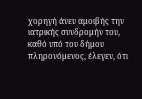χορηγή άνευ αμοιβής την ιατρικής συνδρομήν του, καθό υπό του δήμου πληρονόμενος, έλεγεν, ότι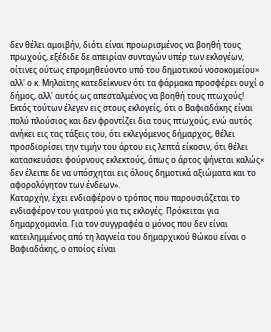δεν θέλει αμοιβήν, διότι είναι προωρισμένος να βοηθή τους πρωχούς, εξέδιδε δε απειρίαν συνταγών υπέρ των εκλογέων, οίτινες ούτως επρομηθεύοντο υπό του δημοτικού νοσοκομείου× αλλ' ο κ. Μηλαϊτης κατεδείκνυεν ότι τα φάρμακα προσφέρει ουχί ο δήμος, αλλ' αυτός ως απεσταλμένος να βοηθή τους πτωχούς!
Εκτός τούτων έλεγεν εις στους εκλογείς, ότι ο Βαφιαδάκης είναι πολύ πλούσιος και δεν φροντίζει δια τους πτωχούς, ενώ αυτός ανήκει εις τας τάξεις του, ότι εκλεγόμενος δήμαρχος, θέλει προσδιορίσει την τιμήν του άρτου εις λεπτά είκοσιν, ότι θέλει κατασκευάσει φούρνους εκλεκτούς, όπως ο άρτος ψήνεται καλώς× δεν έλειπε δε να υπόσχηται εις όλους δημοτικά αξιώματα και το αφορολόγητον των ένδεων».
Καταρχήν, έχει ενδιαφέρον ο τρόπος που παρουσιάζεται το ενδιαφέρον του γιατρού για τις εκλογές. Πρόκειται για δημαρχομανία. Για τον συγγραφέα ο μόνος που δεν είναι κατειλημμένος από τη λαγνεία του δημαρχικού θώκου είναι ο Βαφιαδάκης, ο οποίος είναι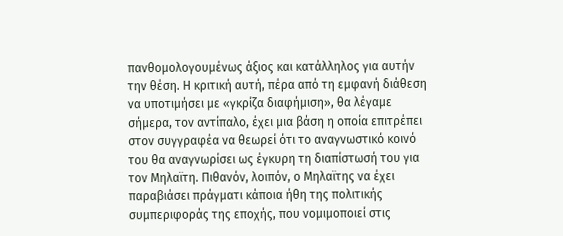πανθομολογουμένως άξιος και κατάλληλος για αυτήν την θέση. Η κριτική αυτή, πέρα από τη εμφανή διάθεση να υποτιμήσει με «γκρίζα διαφήμιση», θα λέγαμε σήμερα, τον αντίπαλο, έχει μια βάση η οποία επιτρέπει στον συγγραφέα να θεωρεί ότι το αναγνωστικό κοινό του θα αναγνωρίσει ως έγκυρη τη διαπίστωσή του για τον Μηλαϊτη. Πιθανόν, λοιπόν, ο Μηλαϊτης να έχει παραβιάσει πράγματι κάποια ήθη της πολιτικής συμπεριφοράς της εποχής, που νομιμοποιεί στις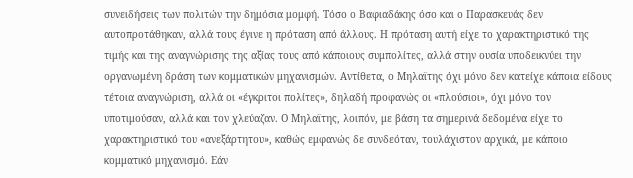συνειδήσεις των πολιτών την δημόσια μομφή. Τόσο ο Βαφιαδάκης όσο και ο Παρασκευάς δεν αυτοπροτάθηκαν, αλλά τους έγινε η πρόταση από άλλους. Η πρόταση αυτή είχε το χαρακτηριστικό της τιμής και της αναγνώρισης της αξίας τους από κάποιους συμπολίτες, αλλά στην ουσία υποδεικνύει την οργανωμένη δράση των κομματικών μηχανισμών. Αντίθετα, ο Μηλαϊτης όχι μόνο δεν κατείχε κάποια είδους τέτοια αναγνώριση, αλλά οι «έγκριτοι πολίτες», δηλαδή προφανώς οι «πλούσιοι», όχι μόνο τον υποτιμούσαν, αλλά και τον χλεύαζαν. Ο Μηλαϊτης, λοιπόν, με βάση τα σημερινά δεδομένα είχε το χαρακτηριστικό του «ανεξάρτητου», καθώς εμφανώς δε συνδεόταν, τουλάχιστον αρχικά, με κάποιο κομματικό μηχανισμό. Εάν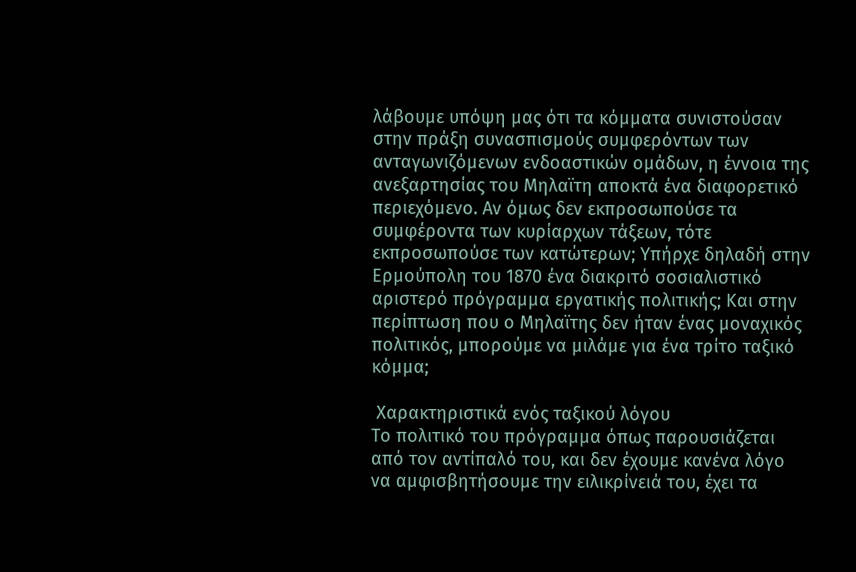λάβουμε υπόψη μας ότι τα κόμματα συνιστούσαν στην πράξη συνασπισμούς συμφερόντων των ανταγωνιζόμενων ενδοαστικών ομάδων, η έννοια της ανεξαρτησίας του Μηλαϊτη αποκτά ένα διαφορετικό περιεχόμενο. Αν όμως δεν εκπροσωπούσε τα συμφέροντα των κυρίαρχων τάξεων, τότε εκπροσωπούσε των κατώτερων; Υπήρχε δηλαδή στην Ερμούπολη του 1870 ένα διακριτό σοσιαλιστικό αριστερό πρόγραμμα εργατικής πολιτικής; Και στην περίπτωση που ο Μηλαϊτης δεν ήταν ένας μοναχικός πολιτικός, μπορούμε να μιλάμε για ένα τρίτο ταξικό κόμμα;

 Χαρακτηριστικά ενός ταξικού λόγου
Το πολιτικό του πρόγραμμα όπως παρουσιάζεται από τον αντίπαλό του, και δεν έχουμε κανένα λόγο να αμφισβητήσουμε την ειλικρίνειά του, έχει τα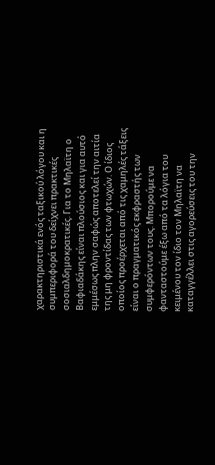χαρακτηριστικά ενός ταξικού λόγου και η συμπεριφορά του δείχνει πρακτικές σοσιαλδημοκρατικές. Για το Μηλαϊτη ο Βαφιαδάκης είναι πλούσιος και για αυτό εμμέσως πλην σαφώς αποτελεί την αιτία της μη φροντίδας των φτωχών. Ο ίδιος οποίος προέρχεται από τις χαμηλές τάξεις είναι ο πραγματικός εκφραστής των συμφερόντων τους. Μπορούμε να φανταστούμε έξω από τα λόγια του κειμένου τον ίδιο τον Μηλαϊτη να καταγγέλλει στις αγορεύσεις του την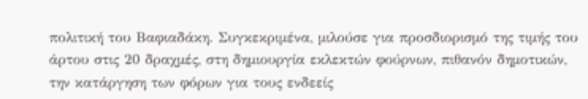πολιτική του Βαφιαδάκη. Συγκεκριμένα, μιλούσε για προσδιορισμό της τιμής του άρτου στις 20 δραχμές, στη δημιουργία εκλεκτών φούρνων, πιθανόν δημοτικών, την κατάργηση των φόρων για τους ενδεείς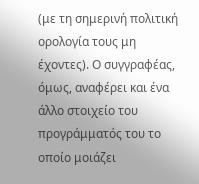(με τη σημερινή πολιτική ορολογία τους μη έχοντες). Ο συγγραφέας, όμως, αναφέρει και ένα άλλο στοιχείο του προγράμματός του το οποίο μοιάζει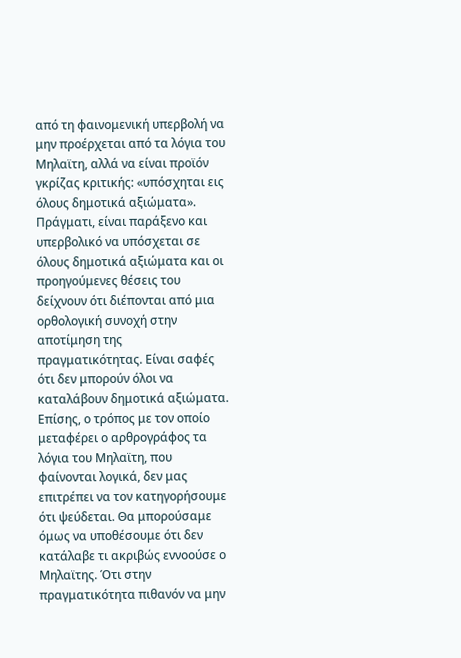από τη φαινομενική υπερβολή να μην προέρχεται από τα λόγια του Μηλαϊτη, αλλά να είναι προϊόν γκρίζας κριτικής: «υπόσχηται εις όλους δημοτικά αξιώματα». Πράγματι, είναι παράξενο και υπερβολικό να υπόσχεται σε όλους δημοτικά αξιώματα και οι προηγούμενες θέσεις του δείχνουν ότι διέπονται από μια ορθολογική συνοχή στην αποτίμηση της πραγματικότητας. Είναι σαφές ότι δεν μπορούν όλοι να καταλάβουν δημοτικά αξιώματα. Επίσης, ο τρόπος με τον οποίο μεταφέρει ο αρθρογράφος τα λόγια του Μηλαϊτη, που φαίνονται λογικά, δεν μας επιτρέπει να τον κατηγορήσουμε ότι ψεύδεται. Θα μπορούσαμε όμως να υποθέσουμε ότι δεν κατάλαβε τι ακριβώς εννοούσε ο Μηλαϊτης. Ότι στην πραγματικότητα πιθανόν να μην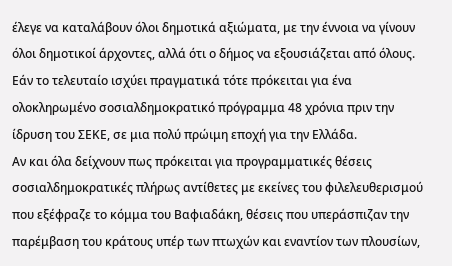έλεγε να καταλάβουν όλοι δημοτικά αξιώματα, με την έννοια να γίνουν όλοι δημοτικοί άρχοντες, αλλά ότι ο δήμος να εξουσιάζεται από όλους. Εάν το τελευταίο ισχύει πραγματικά τότε πρόκειται για ένα ολοκληρωμένο σοσιαλδημοκρατικό πρόγραμμα 48 χρόνια πριν την ίδρυση του ΣΕΚΕ, σε μια πολύ πρώιμη εποχή για την Ελλάδα.
Αν και όλα δείχνουν πως πρόκειται για προγραμματικές θέσεις σοσιαλδημοκρατικές πλήρως αντίθετες με εκείνες του φιλελευθερισμού που εξέφραζε το κόμμα του Βαφιαδάκη, θέσεις που υπεράσπιζαν την παρέμβαση του κράτους υπέρ των πτωχών και εναντίον των πλουσίων,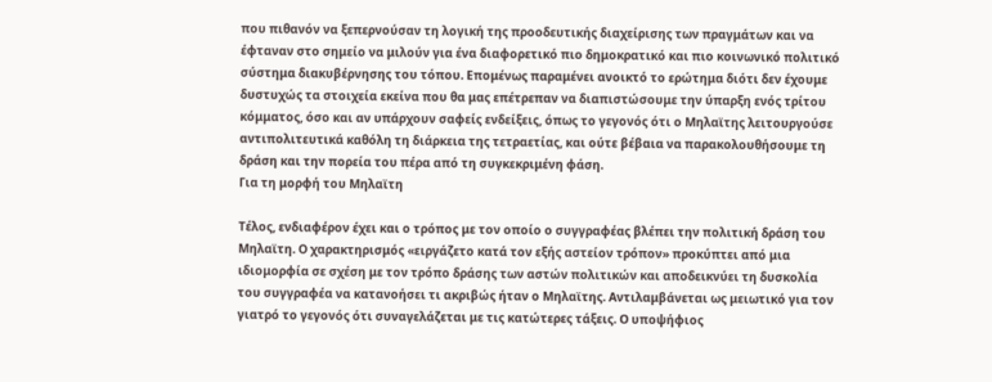που πιθανόν να ξεπερνούσαν τη λογική της προοδευτικής διαχείρισης των πραγμάτων και να έφταναν στο σημείο να μιλούν για ένα διαφορετικό πιο δημοκρατικό και πιο κοινωνικό πολιτικό σύστημα διακυβέρνησης του τόπου. Επομένως παραμένει ανοικτό το ερώτημα διότι δεν έχουμε δυστυχώς τα στοιχεία εκείνα που θα μας επέτρεπαν να διαπιστώσουμε την ύπαρξη ενός τρίτου κόμματος, όσο και αν υπάρχουν σαφείς ενδείξεις, όπως το γεγονός ότι ο Μηλαϊτης λειτουργούσε αντιπολιτευτικά καθόλη τη διάρκεια της τετραετίας, και ούτε βέβαια να παρακολουθήσουμε τη δράση και την πορεία του πέρα από τη συγκεκριμένη φάση.
Για τη μορφή του Μηλαϊτη

Τέλος, ενδιαφέρον έχει και ο τρόπος με τον οποίο ο συγγραφέας βλέπει την πολιτική δράση του Μηλαϊτη. Ο χαρακτηρισμός «ειργάζετο κατά τον εξής αστείον τρόπον» προκύπτει από μια ιδιομορφία σε σχέση με τον τρόπο δράσης των αστών πολιτικών και αποδεικνύει τη δυσκολία του συγγραφέα να κατανοήσει τι ακριβώς ήταν ο Μηλαϊτης. Αντιλαμβάνεται ως μειωτικό για τον γιατρό το γεγονός ότι συναγελάζεται με τις κατώτερες τάξεις. Ο υποψήφιος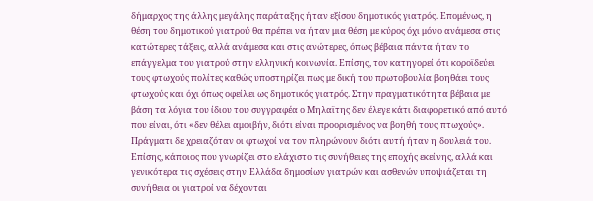δήμαρχος της άλλης μεγάλης παράταξης ήταν εξίσου δημοτικός γιατρός. Επομένως, η θέση του δημοτικού γιατρού θα πρέπει να ήταν μια θέση με κύρος όχι μόνο ανάμεσα στις κατώτερες τάξεις, αλλά ανάμεσα και στις ανώτερες, όπως βέβαια πάντα ήταν το επάγγελμα του γιατρού στην ελληνική κοινωνία. Επίσης, τον κατηγορεί ότι κοροϊδεύει τους φτωχούς πολίτες καθώς υποστηρίζει πως με δική του πρωτοβουλία βοηθάει τους φτωχούς και όχι όπως οφείλει ως δημοτικός γιατρός. Στην πραγματικότητα βέβαια με βάση τα λόγια του ίδιου του συγγραφέα ο Μηλαϊτης δεν έλεγε κάτι διαφορετικό από αυτό που είναι, ότι «δεν θέλει αμοιβήν, διότι είναι προορισμένος να βοηθή τους πτωχούς». Πράγματι δε χρειαζόταν οι φτωχοί να τον πληρώνουν διότι αυτή ήταν η δουλειά του. Επίσης, κάποιος που γνωρίζει στο ελάχιστο τις συνήθειες της εποχής εκείνης, αλλά και γενικότερα τις σχέσεις στην Ελλάδα δημοσίων γιατρών και ασθενών υποψιάζεται τη συνήθεια οι γιατροί να δέχονται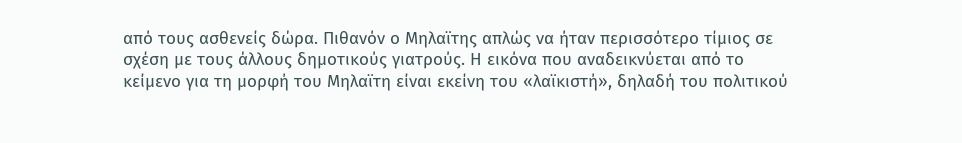από τους ασθενείς δώρα. Πιθανόν ο Μηλαϊτης απλώς να ήταν περισσότερο τίμιος σε σχέση με τους άλλους δημοτικούς γιατρούς. Η εικόνα που αναδεικνύεται από το κείμενο για τη μορφή του Μηλαϊτη είναι εκείνη του «λαϊκιστή», δηλαδή του πολιτικού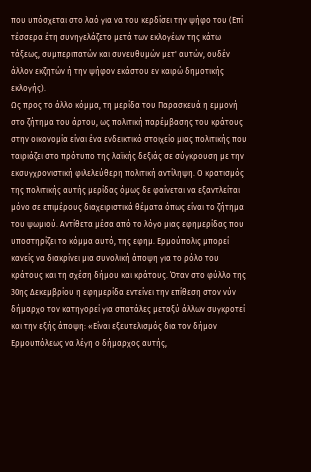που υπόσχεται στο λαό για να του κερδίσει την ψήφο του (Επί τέσσερα έτη συνηγελάζετο μετά των εκλογέων της κάτω τάξεως, συμπεριπατών και συνευθυμών μετ' αυτών, ουδέν άλλον εκζητών ή την ψήφον εκάστου εν καιρώ δημοτικής εκλογής).
Ως προς το άλλο κόμμα, τη μερίδα του Παρασκευά η εμμονή στο ζήτημα του άρτου, ως πολιτική παρέμβασης του κράτους στην οικονομία είναι ένα ενδεικτικό στοιχείο μιας πολιτικής που ταιριάζει στο πρότυπο της λαϊκής δεξιάς σε σύγκρουση με την εκσυγχρονιστική φιλελεύθερη πολιτική αντίληψη. Ο κρατισμός της πολιτικής αυτής μερίδας όμως δε φαίνεται να εξαντλείται μόνο σε επιμέρους διαχειριστικά θέματα όπως είναι το ζήτημα του ψωμιού. Αντίθετα μέσα από το λόγο μιας εφημερίδας που υποστηρίζει το κόμμα αυτό, της εφημ. Ερμούπολις μπορεί κανείς να διακρίνει μια συνολική άποψη για το ρόλο του κράτους και τη σχέση δήμου και κράτους. Όταν στο φύλλο της 30ης Δεκεμβρίου η εφημερίδα εντείνει την επίθεση στον νύν δήμαρχο τον κατηγορεί για σπατάλες μεταξύ άλλων συγκροτεί και την εξής άποψη: «Είναι εξευτελισμός δια τον δήμον Ερμουπόλεως να λέγη ο δήμαρχος αυτής,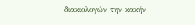διακιολογών την κακήν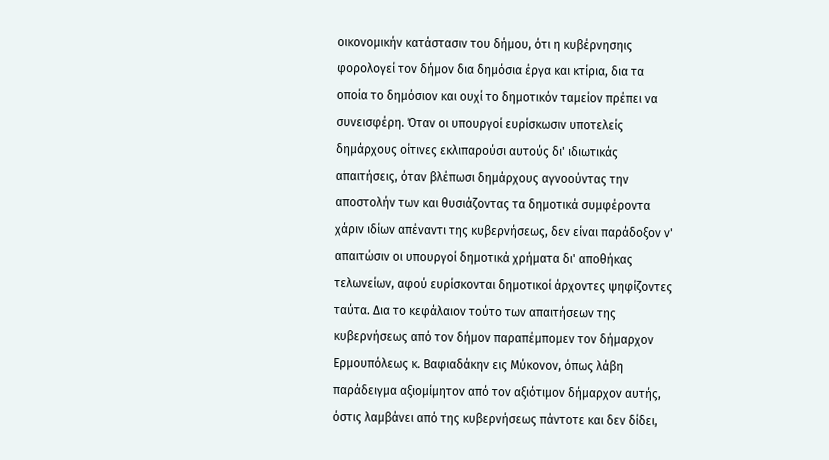οικονομικήν κατάστασιν του δήμου, ότι η κυβέρνησηις φορολογεί τον δήμον δια δημόσια έργα και κτίρια, δια τα οποία το δημόσιον και ουχί το δημοτικόν ταμείον πρέπει να συνεισφέρη. Όταν οι υπουργοί ευρίσκωσιν υποτελείς δημάρχους οίτινες εκλιπαρούσι αυτούς δι' ιδιωτικάς απαιτήσεις, όταν βλέπωσι δημάρχους αγνοούντας την αποστολήν των και θυσιάζοντας τα δημοτικά συμφέροντα χάριν ιδίων απέναντι της κυβερνήσεως, δεν είναι παράδοξον ν' απαιτώσιν οι υπουργοί δημοτικά χρήματα δι' αποθήκας τελωνείων, αφού ευρίσκονται δημοτικοί άρχοντες ψηφίζοντες ταύτα. Δια το κεφάλαιον τούτο των απαιτήσεων της κυβερνήσεως από τον δήμον παραπέμπομεν τον δήμαρχον Ερμουπόλεως κ. Βαφιαδάκην εις Μύκονον, όπως λάβη παράδειγμα αξιομίμητον από τον αξιότιμον δήμαρχον αυτής, όστις λαμβάνει από της κυβερνήσεως πάντοτε και δεν δίδει,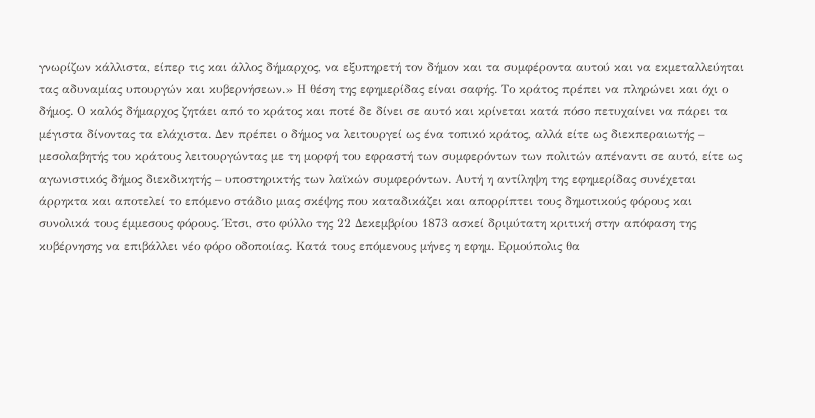γνωρίζων κάλλιστα, είπερ τις και άλλος δήμαρχος, να εξυπηρετή τον δήμον και τα συμφέροντα αυτού και να εκμεταλλεύηται τας αδυναμίας υπουργών και κυβερνήσεων.» Η θέση της εφημερίδας είναι σαφής. Το κράτος πρέπει να πληρώνει και όχι ο δήμος. Ο καλός δήμαρχος ζητάει από το κράτος και ποτέ δε δίνει σε αυτό και κρίνεται κατά πόσο πετυχαίνει να πάρει τα μέγιστα δίνοντας τα ελάχιστα. Δεν πρέπει ο δήμος να λειτουργεί ως ένα τοπικό κράτος, αλλά είτε ως διεκπεραιωτής – μεσολαβητής του κράτους λειτουργώντας με τη μορφή του εφραστή των συμφερόντων των πολιτών απέναντι σε αυτό, είτε ως αγωνιστικός δήμος διεκδικητής – υποστηρικτής των λαϊκών συμφερόντων. Αυτή η αντίληψη της εφημερίδας συνέχεται άρρηκτα και αποτελεί το επόμενο στάδιο μιας σκέψης που καταδικάζει και απορρίπτει τους δημοτικούς φόρους και συνολικά τους έμμεσους φόρους. Έτσι, στο φύλλο της 22 Δεκεμβρίου 1873 ασκεί δριμύτατη κριτική στην απόφαση της κυβέρνησης να επιβάλλει νέο φόρο οδοποιίας. Κατά τους επόμενους μήνες η εφημ. Ερμούπολις θα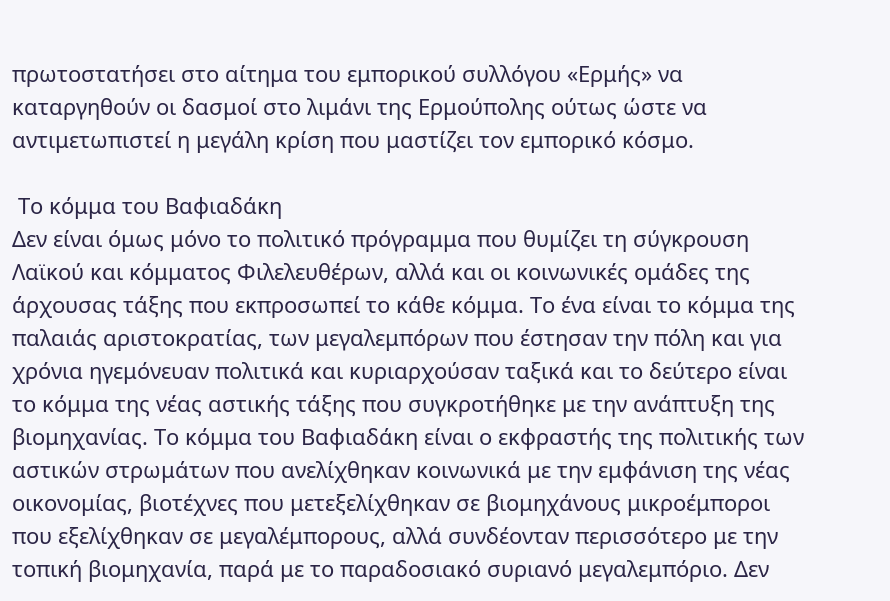πρωτοστατήσει στο αίτημα του εμπορικού συλλόγου «Ερμής» να καταργηθούν οι δασμοί στο λιμάνι της Ερμούπολης ούτως ώστε να αντιμετωπιστεί η μεγάλη κρίση που μαστίζει τον εμπορικό κόσμο.

 Το κόμμα του Βαφιαδάκη
Δεν είναι όμως μόνο το πολιτικό πρόγραμμα που θυμίζει τη σύγκρουση Λαϊκού και κόμματος Φιλελευθέρων, αλλά και οι κοινωνικές ομάδες της άρχουσας τάξης που εκπροσωπεί το κάθε κόμμα. Το ένα είναι το κόμμα της παλαιάς αριστοκρατίας, των μεγαλεμπόρων που έστησαν την πόλη και για χρόνια ηγεμόνευαν πολιτικά και κυριαρχούσαν ταξικά και το δεύτερο είναι το κόμμα της νέας αστικής τάξης που συγκροτήθηκε με την ανάπτυξη της βιομηχανίας. Το κόμμα του Βαφιαδάκη είναι ο εκφραστής της πολιτικής των αστικών στρωμάτων που ανελίχθηκαν κοινωνικά με την εμφάνιση της νέας οικονομίας, βιοτέχνες που μετεξελίχθηκαν σε βιομηχάνους μικροέμποροι που εξελίχθηκαν σε μεγαλέμπορους, αλλά συνδέονταν περισσότερο με την τοπική βιομηχανία, παρά με το παραδοσιακό συριανό μεγαλεμπόριο. Δεν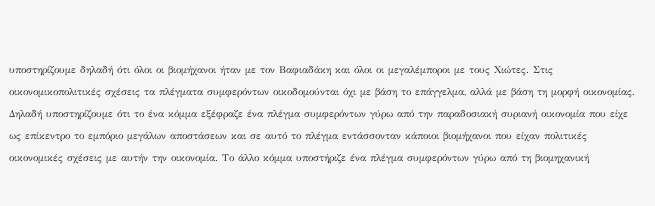υποστηρίζουμε δηλαδή ότι όλοι οι βιομήχανοι ήταν με τον Βαφιαδάκη και όλοι οι μεγαλέμποροι με τους Χιώτες. Στις οικονομικοπολιτικές σχέσεις τα πλέγματα συμφερόντων οικοδομούνται όχι με βάση το επάγγελμα, αλλά με βάση τη μορφή οικονομίας. Δηλαδή υποστηρίζουμε ότι το ένα κόμμα εξέφραζε ένα πλέγμα συμφερόντων γύρω από την παραδοσιακή συριανή οικονομία που είχε ως επίκεντρο το εμπόριο μεγάλων αποστάσεων και σε αυτό το πλέγμα εντάσσονταν κάποιοι βιομήχανοι που είχαν πολιτικές οικονομικές σχέσεις με αυτήν την οικονομία. Το άλλο κόμμα υποστήριζε ένα πλέγμα συμφερόντων γύρω από τη βιομηχανική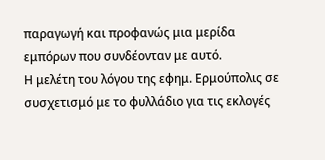παραγωγή και προφανώς μια μερίδα εμπόρων που συνδέονταν με αυτό.
Η μελέτη του λόγου της εφημ. Ερμούπολις σε συσχετισμό με το φυλλάδιο για τις εκλογές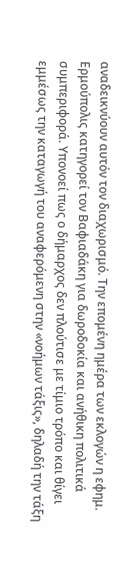αναδεικνύουν αυτόν τον διαχωρισμό. Την επομένη ημέρα των εκλογών η εφημ. Ερμούπολις κατηγορεί τον Βαφιαδάκη για δωροδοκία και ανήθικη πολιτικά συμπεριφορά. Υπονοεί πως ο δήμαρχος δεν πλούτισε με τίμιο τρόπο και θίγει εμμέσως την καταγωγή του αναφερόμενη στην «νοήμων τάξις», δηλαδή την τάξη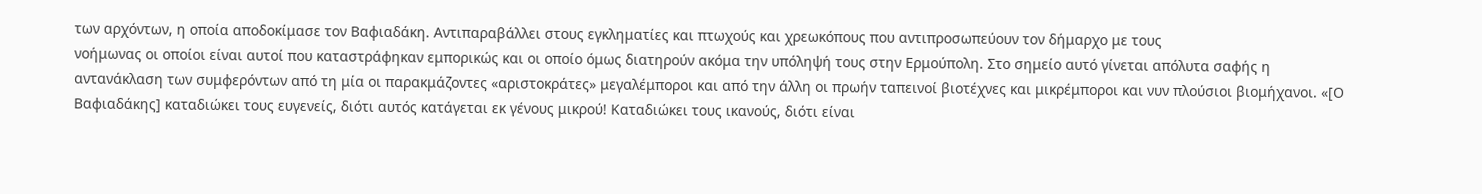των αρχόντων, η οποία αποδοκίμασε τον Βαφιαδάκη. Αντιπαραβάλλει στους εγκληματίες και πτωχούς και χρεωκόπους που αντιπροσωπεύουν τον δήμαρχο με τους
νοήμωνας οι οποίοι είναι αυτοί που καταστράφηκαν εμπορικώς και οι οποίο όμως διατηρούν ακόμα την υπόληψή τους στην Ερμούπολη. Στο σημείο αυτό γίνεται απόλυτα σαφής η αντανάκλαση των συμφερόντων από τη μία οι παρακμάζοντες «αριστοκράτες» μεγαλέμποροι και από την άλλη οι πρωήν ταπεινοί βιοτέχνες και μικρέμποροι και νυν πλούσιοι βιομήχανοι. «[Ο Βαφιαδάκης] καταδιώκει τους ευγενείς, διότι αυτός κατάγεται εκ γένους μικρού! Καταδιώκει τους ικανούς, διότι είναι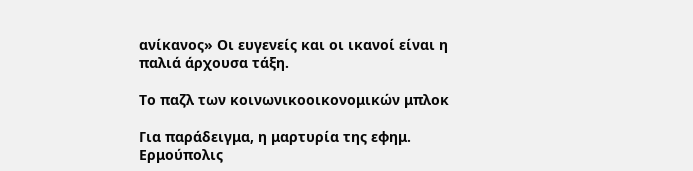ανίκανος» Οι ευγενείς και οι ικανοί είναι η παλιά άρχουσα τάξη.

Το παζλ των κοινωνικοοικονομικών μπλοκ

Για παράδειγμα, η μαρτυρία της εφημ. Ερμούπολις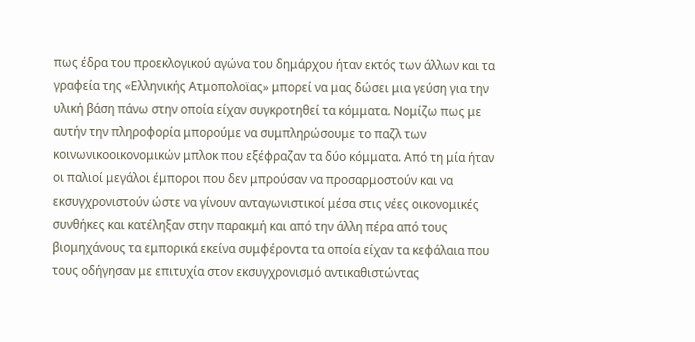πως έδρα του προεκλογικού αγώνα του δημάρχου ήταν εκτός των άλλων και τα γραφεία της «Ελληνικής Ατμοπολοϊας» μπορεί να μας δώσει μια γεύση για την υλική βάση πάνω στην οποία είχαν συγκροτηθεί τα κόμματα. Νομίζω πως με αυτήν την πληροφορία μπορούμε να συμπληρώσουμε το παζλ των κοινωνικοοικονομικών μπλοκ που εξέφραζαν τα δύο κόμματα. Από τη μία ήταν οι παλιοί μεγάλοι έμποροι που δεν μπρούσαν να προσαρμοστούν και να εκσυγχρονιστούν ώστε να γίνουν ανταγωνιστικοί μέσα στις νέες οικονομικές συνθήκες και κατέληξαν στην παρακμή και από την άλλη πέρα από τους βιομηχάνους τα εμπορικά εκείνα συμφέροντα τα οποία είχαν τα κεφάλαια που τους οδήγησαν με επιτυχία στον εκσυγχρονισμό αντικαθιστώντας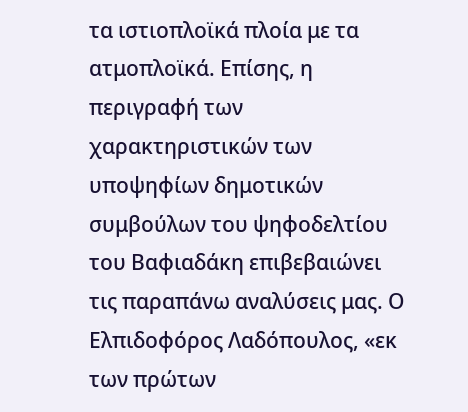τα ιστιοπλοϊκά πλοία με τα ατμοπλοϊκά. Επίσης, η περιγραφή των χαρακτηριστικών των υποψηφίων δημοτικών συμβούλων του ψηφοδελτίου του Βαφιαδάκη επιβεβαιώνει τις παραπάνω αναλύσεις μας. Ο Ελπιδοφόρος Λαδόπουλος, «εκ των πρώτων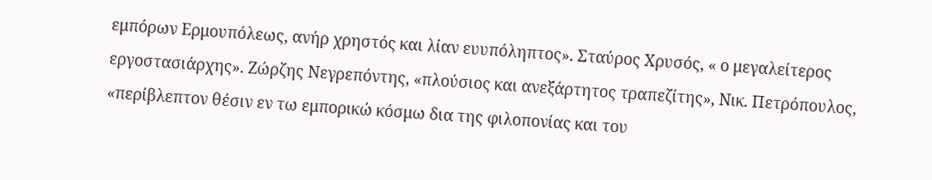εμπόρων Ερμουπόλεως, ανήρ χρηστός και λίαν ευυπόληπτος». Σταύρος Χρυσός, « ο μεγαλείτερος εργοστασιάρχης». Ζώρζης Νεγρεπόντης, «πλούσιος και ανεξάρτητος τραπεζίτης», Νικ. Πετρόπουλος, «περίβλεπτον θέσιν εν τω εμπορικώ κόσμω δια της φιλοπονίας και του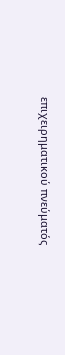επιχειρηματικού πνεύματός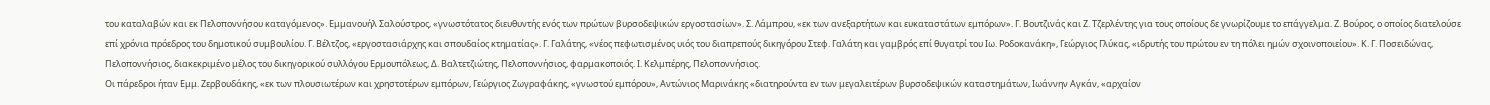του καταλαβών και εκ Πελοποννήσου καταγόμενος». Εμμανουήλ Σαλούστρος, «γνωστότατος διευθυντής ενός των πρώτων βυρσοδεψικών εργοστασίων». Σ. Λάμπρου, «εκ των ανεξαρτήτων και ευκαταστάτων εμπόρων». Γ. Βουτζινάς και Ζ. Τζερλέντης για τους οποίους δε γνωρίζουμε το επάγγελμα. Ζ. Βούρος, ο οποίος διατελούσε επί χρόνια πρόεδρος του δημοτικού συμβουλίου. Γ. Βέλτζος, «εργοστασιάρχης και σπουδαίος κτηματίας». Γ. Γαλάτης, «νέος πεφωτισμένος υιός του διαπρεπούς δικηγόρου Στεφ. Γαλάτη και γαμβρός επί θυγατρί του Ιω. Ροδοκανάκη», Γεώργιος Γλύκας, «ιδρυτής του πρώτου εν τη πόλει ημών σχοινοποιείου». Κ. Γ. Ποσειδώνας, Πελοποννήσιος, διακεκριμένο μέλος του δικηγορικού συλλόγου Ερμουπόλεως, Δ. Βαλτετζιώτης, Πελοποννήσιος, φαρμακοποιός. Ι. Κελμπέρης, Πελοποννήσιος.
Οι πάρεδροι ήταν Εμμ. Ζερβουδάκης, «εκ των πλουσιωτέρων και χρηστοτέρων εμπόρων, Γεώργιος Ζωγραφάκης, «γνωστού εμπόρου», Αντώνιος Μαρινάκης «διατηρούντα εν των μεγαλειτέρων βυρσοδεψικών καταστημάτων, Ιωάννην Αγκάν, «αρχαίον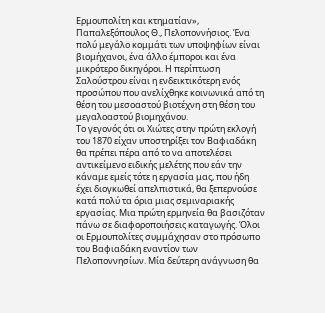Ερμουπολίτη και κτηματίαν», Παπαλεξόπουλος Θ., Πελοποννήσιος. Ένα πολύ μεγάλο κομμάτι των υποψηφίων είναι βιομήχανοι, ένα άλλο έμποροι και ένα μικρότερο δικηγόροι. Η περίπτωση Σαλούστρου είναι η ενδεικτικότερη ενός προσώπου που ανελίχθηκε κοινωνικά από τη θέση του μεσοαστού βιοτέχνη στη θέση του μεγαλοαστού βιομηχάνου.
Το γεγονός ότι οι Χιώτες στην πρώτη εκλογή του 1870 είχαν υποστηρίξει τον Βαφιαδάκη θα πρέπει πέρα από το να αποτελέσει αντικείμενο ειδικής μελέτης που εάν την κάναμε εμείς τότε η εργασία μας, που ήδη έχει διογκωθεί απελπιστικά, θα ξεπερνούσε κατά πολύ τα όρια μιας σεμιναριακής εργασίας. Μια πρώτη ερμηνεία θα βασιζόταν πάνω σε διαφοροποιήσεις καταγωγής. Όλοι οι Ερμουπολίτες συμμάχησαν στο πρόσωπο του Βαφιαδάκη εναντίον των Πελοποννησίων. Μία δεύτερη ανάγνωση θα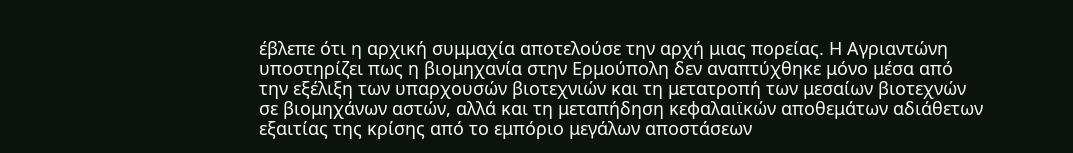έβλεπε ότι η αρχική συμμαχία αποτελούσε την αρχή μιας πορείας. Η Αγριαντώνη υποστηρίζει πως η βιομηχανία στην Ερμούπολη δεν αναπτύχθηκε μόνο μέσα από την εξέλιξη των υπαρχουσών βιοτεχνιών και τη μετατροπή των μεσαίων βιοτεχνών σε βιομηχάνων αστών, αλλά και τη μεταπήδηση κεφαλαιϊκών αποθεμάτων αδιάθετων εξαιτίας της κρίσης από το εμπόριο μεγάλων αποστάσεων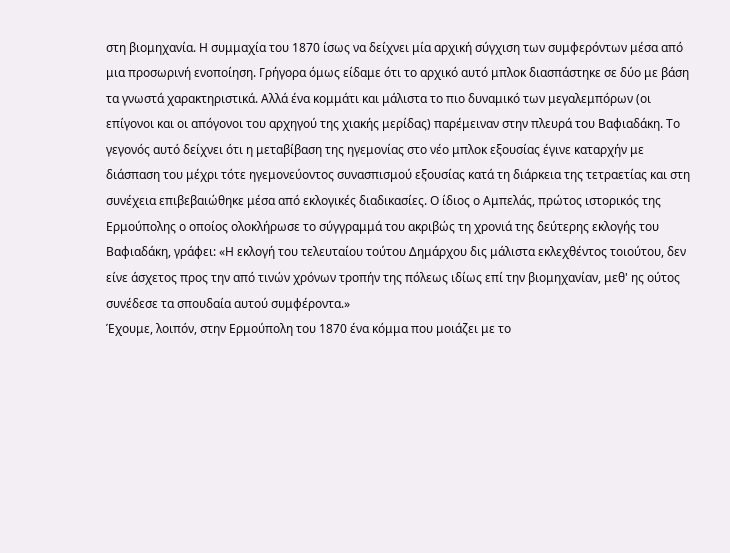στη βιομηχανία. Η συμμαχία του 1870 ίσως να δείχνει μία αρχική σύγχιση των συμφερόντων μέσα από μια προσωρινή ενοποίηση. Γρήγορα όμως είδαμε ότι το αρχικό αυτό μπλοκ διασπάστηκε σε δύο με βάση τα γνωστά χαρακτηριστικά. Αλλά ένα κομμάτι και μάλιστα το πιο δυναμικό των μεγαλεμπόρων (οι επίγονοι και οι απόγονοι του αρχηγού της χιακής μερίδας) παρέμειναν στην πλευρά του Βαφιαδάκη. Το γεγονός αυτό δείχνει ότι η μεταβίβαση της ηγεμονίας στο νέο μπλοκ εξουσίας έγινε καταρχήν με διάσπαση του μέχρι τότε ηγεμονεύοντος συνασπισμού εξουσίας κατά τη διάρκεια της τετραετίας και στη συνέχεια επιβεβαιώθηκε μέσα από εκλογικές διαδικασίες. Ο ίδιος ο Αμπελάς, πρώτος ιστορικός της Ερμούπολης ο οποίος ολοκλήρωσε το σύγγραμμά του ακριβώς τη χρονιά της δεύτερης εκλογής του Βαφιαδάκη, γράφει: «Η εκλογή του τελευταίου τούτου Δημάρχου δις μάλιστα εκλεχθέντος τοιούτου, δεν είνε άσχετος προς την από τινών χρόνων τροπήν της πόλεως ιδίως επί την βιομηχανίαν, μεθ' ης ούτος συνέδεσε τα σπουδαία αυτού συμφέροντα.»
Έχουμε, λοιπόν, στην Ερμούπολη του 1870 ένα κόμμα που μοιάζει με το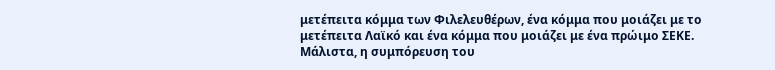μετέπειτα κόμμα των Φιλελευθέρων, ένα κόμμα που μοιάζει με το μετέπειτα Λαϊκό και ένα κόμμα που μοιάζει με ένα πρώιμο ΣΕΚΕ. Μάλιστα, η συμπόρευση του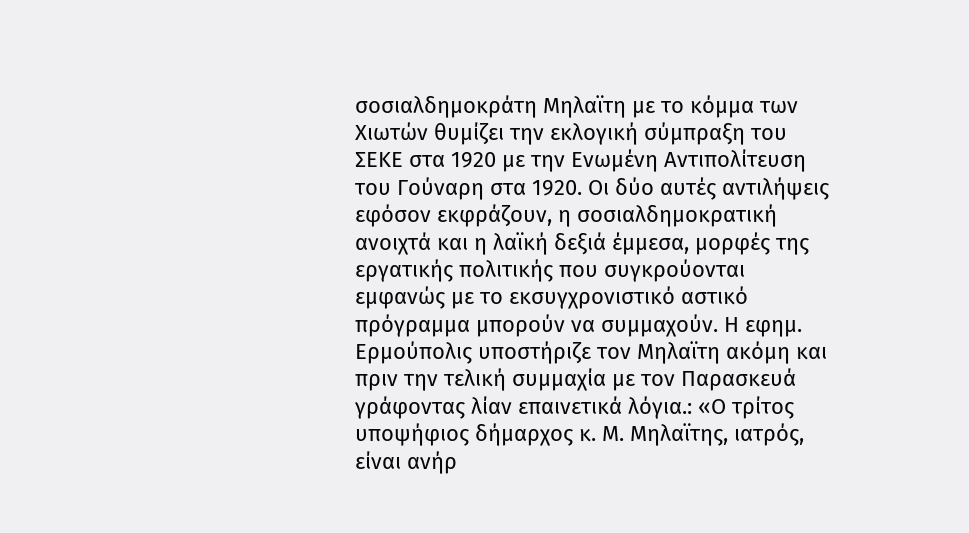σοσιαλδημοκράτη Μηλαϊτη με το κόμμα των Χιωτών θυμίζει την εκλογική σύμπραξη του ΣΕΚΕ στα 1920 με την Ενωμένη Αντιπολίτευση του Γούναρη στα 1920. Οι δύο αυτές αντιλήψεις εφόσον εκφράζουν, η σοσιαλδημοκρατική ανοιχτά και η λαϊκή δεξιά έμμεσα, μορφές της εργατικής πολιτικής που συγκρούονται εμφανώς με το εκσυγχρονιστικό αστικό πρόγραμμα μπορούν να συμμαχούν. Η εφημ. Ερμούπολις υποστήριζε τον Μηλαϊτη ακόμη και πριν την τελική συμμαχία με τον Παρασκευά γράφοντας λίαν επαινετικά λόγια.: «Ο τρίτος υποψήφιος δήμαρχος κ. Μ. Μηλαϊτης, ιατρός, είναι ανήρ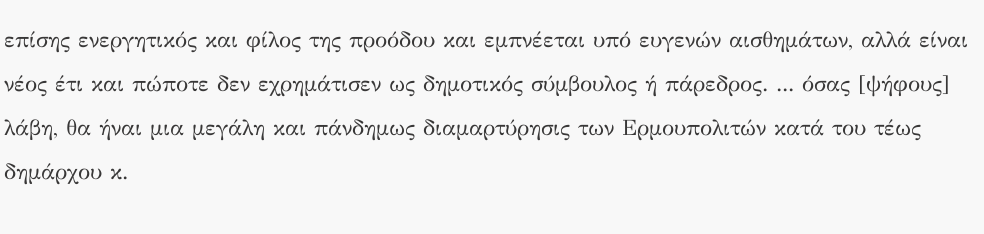επίσης ενεργητικός και φίλος της προόδου και εμπνέεται υπό ευγενών αισθημάτων, αλλά είναι νέος έτι και πώποτε δεν εχρημάτισεν ως δημοτικός σύμβουλος ή πάρεδρος. ... όσας [ψήφους] λάβη, θα ήναι μια μεγάλη και πάνδημως διαμαρτύρησις των Ερμουπολιτών κατά του τέως δημάρχου κ.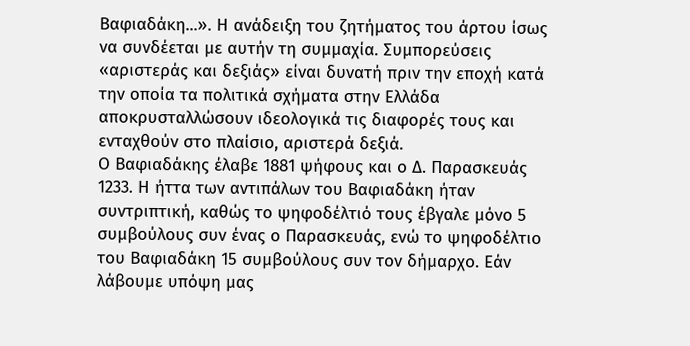Βαφιαδάκη...». Η ανάδειξη του ζητήματος του άρτου ίσως να συνδέεται με αυτήν τη συμμαχία. Συμπορεύσεις «αριστεράς και δεξιάς» είναι δυνατή πριν την εποχή κατά την οποία τα πολιτικά σχήματα στην Ελλάδα αποκρυσταλλώσουν ιδεολογικά τις διαφορές τους και ενταχθούν στο πλαίσιο, αριστερά δεξιά.
Ο Βαφιαδάκης έλαβε 1881 ψήφους και ο Δ. Παρασκευάς 1233. Η ήττα των αντιπάλων του Βαφιαδάκη ήταν συντριπτική, καθώς το ψηφοδέλτιό τους έβγαλε μόνο 5 συμβούλους συν ένας ο Παρασκευάς, ενώ το ψηφοδέλτιο του Βαφιαδάκη 15 συμβούλους συν τον δήμαρχο. Εάν λάβουμε υπόψη μας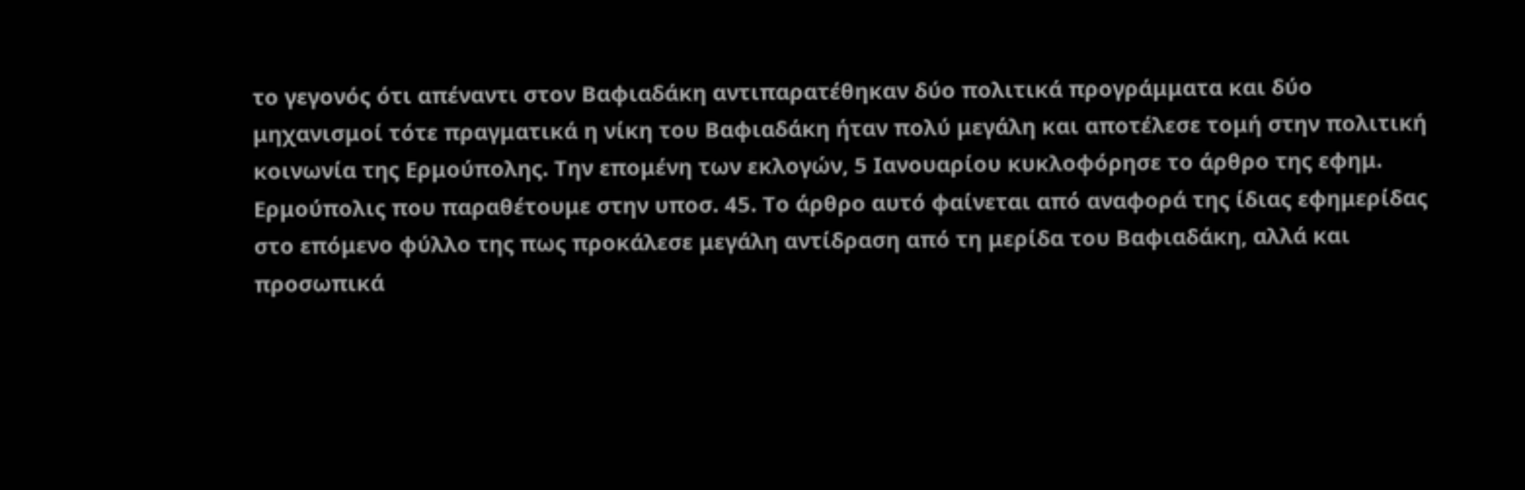το γεγονός ότι απέναντι στον Βαφιαδάκη αντιπαρατέθηκαν δύο πολιτικά προγράμματα και δύο μηχανισμοί τότε πραγματικά η νίκη του Βαφιαδάκη ήταν πολύ μεγάλη και αποτέλεσε τομή στην πολιτική κοινωνία της Ερμούπολης. Την επομένη των εκλογών, 5 Ιανουαρίου κυκλοφόρησε το άρθρο της εφημ. Ερμούπολις που παραθέτουμε στην υποσ. 45. Το άρθρο αυτό φαίνεται από αναφορά της ίδιας εφημερίδας στο επόμενο φύλλο της πως προκάλεσε μεγάλη αντίδραση από τη μερίδα του Βαφιαδάκη, αλλά και προσωπικά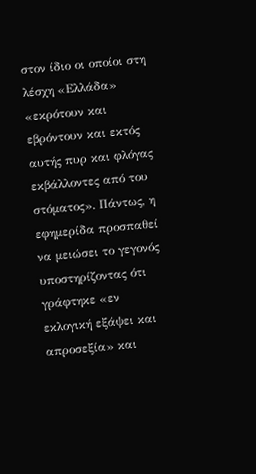στον ίδιο οι οποίοι στη λέσχη «Ελλάδα» «εκρότουν και εβρόντουν και εκτός αυτής πυρ και φλόγας εκβάλλοντες από του στόματος». Πάντως, η εφημερίδα προσπαθεί να μειώσει το γεγονός υποστηρίζοντας ότι γράφτηκε «εν εκλογική εξάψει και απροσεξία» και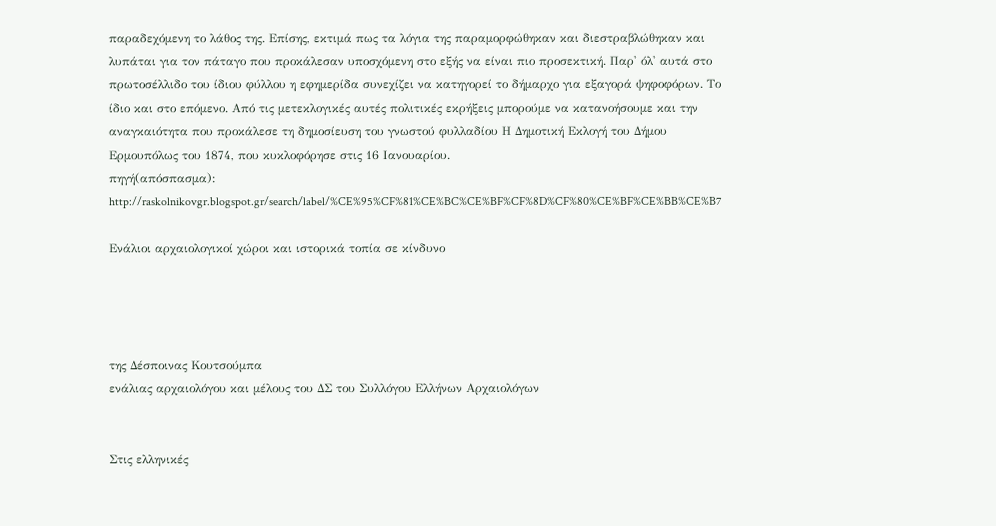παραδεχόμενη το λάθος της. Επίσης, εκτιμά πως τα λόγια της παραμορφώθηκαν και διεστραβλώθηκαν και λυπάται για τον πάταγο που προκάλεσαν υποσχόμενη στο εξής να είναι πιο προσεκτική. Παρ' όλ' αυτά στο πρωτοσέλλιδο του ίδιου φύλλου η εφημερίδα συνεχίζει να κατηγορεί το δήμαρχο για εξαγορά ψηφοφόρων. Το ίδιο και στο επόμενο. Από τις μετεκλογικές αυτές πολιτικές εκρήξεις μπορούμε να κατανοήσουμε και την αναγκαιότητα που προκάλεσε τη δημοσίευση του γνωστού φυλλαδίου Η Δημοτική Εκλογή του Δήμου Ερμουπόλως του 1874, που κυκλοφόρησε στις 16 Ιανουαρίου.
πηγή(απόσπασμα):  http://raskolnikovgr.blogspot.gr/search/label/%CE%95%CF%81%CE%BC%CE%BF%CF%8D%CF%80%CE%BF%CE%BB%CE%B7

Ενάλιοι αρχαιολογικοί χώροι και ιστορικά τοπία σε κίνδυνο




της Δέσποινας Κουτσούμπα
ενάλιας αρχαιολόγου και μέλους του ΔΣ του Συλλόγου Ελλήνων Αρχαιολόγων


Στις ελληνικές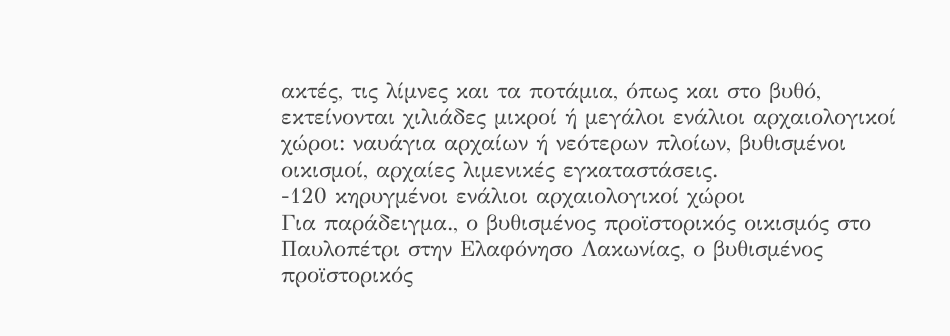ακτές, τις λίμνες και τα ποτάμια, όπως και στο βυθό, εκτείνονται χιλιάδες μικροί ή μεγάλοι ενάλιοι αρχαιολογικοί χώροι: ναυάγια αρχαίων ή νεότερων πλοίων, βυθισμένοι οικισμοί, αρχαίες λιμενικές εγκαταστάσεις.
-120 κηρυγμένοι ενάλιοι αρχαιολογικοί χώροι
Για παράδειγμα., ο βυθισμένος προϊστορικός οικισμός στο Παυλοπέτρι στην Ελαφόνησο Λακωνίας, ο βυθισμένος προϊστορικός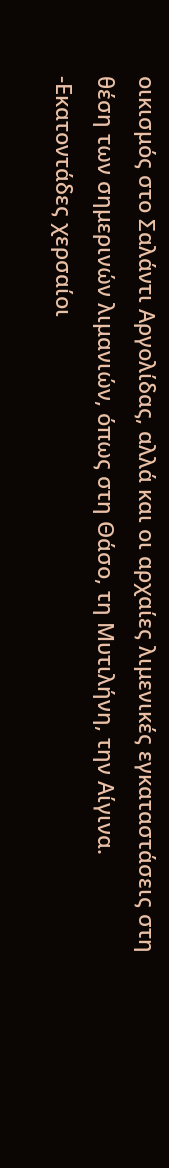οικισμός στο Σαλάντι Αργολίδας, αλλά και οι αρχαίες λιμενικές εγκαταστάσεις στη θέση των σημερινών λιμανιών, όπως στη Θάσο, τη Μυτιλήνη, την Αίγινα.
-Εκατοντάδες χερσαίοι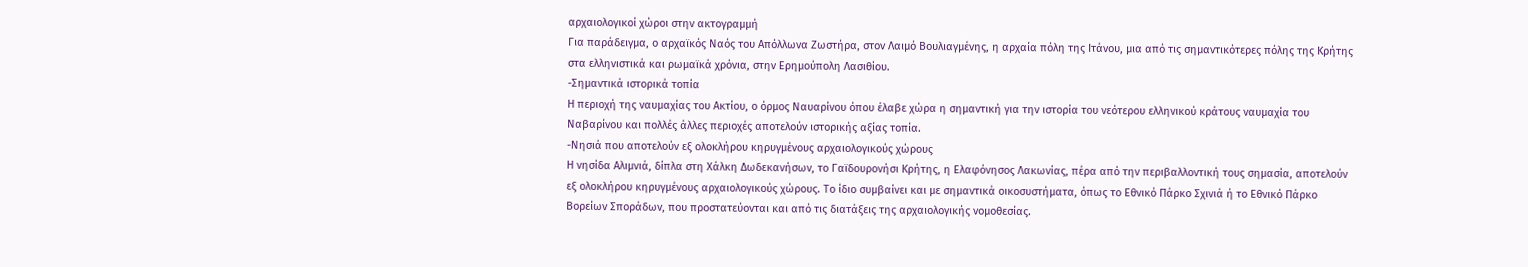αρχαιολογικοί χώροι στην ακτογραμμή
Για παράδειγμα, ο αρχαϊκός Ναός του Απόλλωνα Ζωστήρα, στον Λαιμό Βουλιαγμένης, η αρχαία πόλη της Ιτάνου, μια από τις σημαντικότερες πόλης της Κρήτης στα ελληνιστικά και ρωμαϊκά χρόνια, στην Ερημούπολη Λασιθίου.
-Σημαντικά ιστορικά τοπία
Η περιοχή της ναυμαχίας του Ακτίου, ο όρμος Ναυαρίνου όπου έλαβε χώρα η σημαντική για την ιστορία του νεότερου ελληνικού κράτους ναυμαχία του Ναβαρίνου και πολλές άλλες περιοχές αποτελούν ιστορικής αξίας τοπία.
-Νησιά που αποτελούν εξ ολοκλήρου κηρυγμένους αρχαιολογικούς χώρους
Η νησίδα Αλιμνιά, δίπλα στη Χάλκη Δωδεκανήσων, το Γαϊδουρονήσι Κρήτης, η Ελαφόνησος Λακωνίας, πέρα από την περιβαλλοντική τους σημασία, αποτελούν εξ ολοκλήρου κηρυγμένους αρχαιολογικούς χώρους. Το ίδιο συμβαίνει και με σημαντικά οικοσυστήματα, όπως το Εθνικό Πάρκο Σχινιά ή το Εθνικό Πάρκο Βορείων Σποράδων, που προστατεύονται και από τις διατάξεις της αρχαιολογικής νομοθεσίας.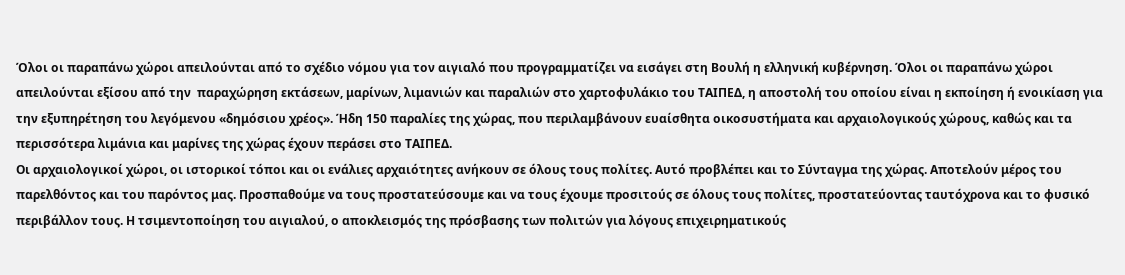Όλοι οι παραπάνω χώροι απειλούνται από το σχέδιο νόμου για τον αιγιαλό που προγραμματίζει να εισάγει στη Βουλή η ελληνική κυβέρνηση. Όλοι οι παραπάνω χώροι απειλούνται εξίσου από την  παραχώρηση εκτάσεων, μαρίνων, λιμανιών και παραλιών στο χαρτοφυλάκιο του ΤΑΙΠΕΔ, η αποστολή του οποίου είναι η εκποίηση ή ενοικίαση για την εξυπηρέτηση του λεγόμενου «δημόσιου χρέος». Ήδη 150 παραλίες της χώρας, που περιλαμβάνουν ευαίσθητα οικοσυστήματα και αρχαιολογικούς χώρους, καθώς και τα περισσότερα λιμάνια και μαρίνες της χώρας έχουν περάσει στο ΤΑΙΠΕΔ.
Οι αρχαιολογικοί χώροι, οι ιστορικοί τόποι και οι ενάλιες αρχαιότητες ανήκουν σε όλους τους πολίτες. Αυτό προβλέπει και το Σύνταγμα της χώρας. Αποτελούν μέρος του παρελθόντος και του παρόντος μας. Προσπαθούμε να τους προστατεύσουμε και να τους έχουμε προσιτούς σε όλους τους πολίτες, προστατεύοντας ταυτόχρονα και το φυσικό περιβάλλον τους. Η τσιμεντοποίηση του αιγιαλού, ο αποκλεισμός της πρόσβασης των πολιτών για λόγους επιχειρηματικούς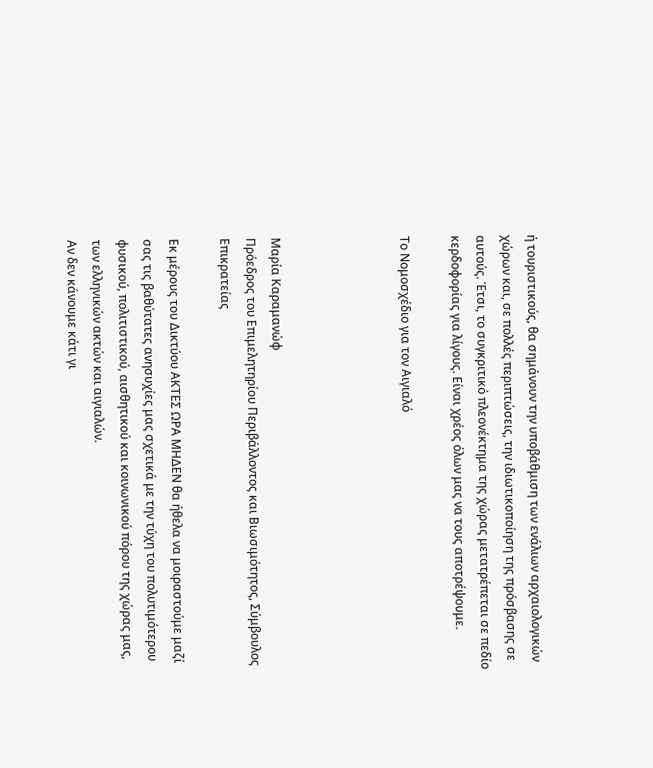ή τουριστικούς, θα σημάνουν την υποβάθμιση των ενάλιων αρχαιολογικών χώρων και, σε πολλές περιπτώσεις, την ιδιωτικοποίηση της πρόσβασης σε αυτούς. Έτσι, το συγκριτικό πλεονέκτημα της χώρας μετατρέπεται σε πεδίο κερδοφορίας για λίγους. Είναι χρέος όλων μας να τους αποτρέψουμε.

Το Νομοσχέδιο για τον Αιγιαλό




Μαρία Καραμανώφ
Πρόεδρος του Επιμελητηρίου Περιβάλλοντος και Βιωσιμότητος, Σύμβουλος Επικρατείας

Εκ μέρους του Δικτύου ΑΚΤΕΣ ΩΡΑ ΜΗΔΕΝ θα ήθελα να μοιραστούμε μαζί σας τις βαθύτατες ανησυχίες μας σχετικά με την τύχη του πολυτιμότερου φυσικού, πολιτιστικού, αισθητικού και κοινωνικού πόρου της χώρας μας, των ελληνικών ακτών και αιγιαλών.
Αν δεν κάνουμε κάτι γι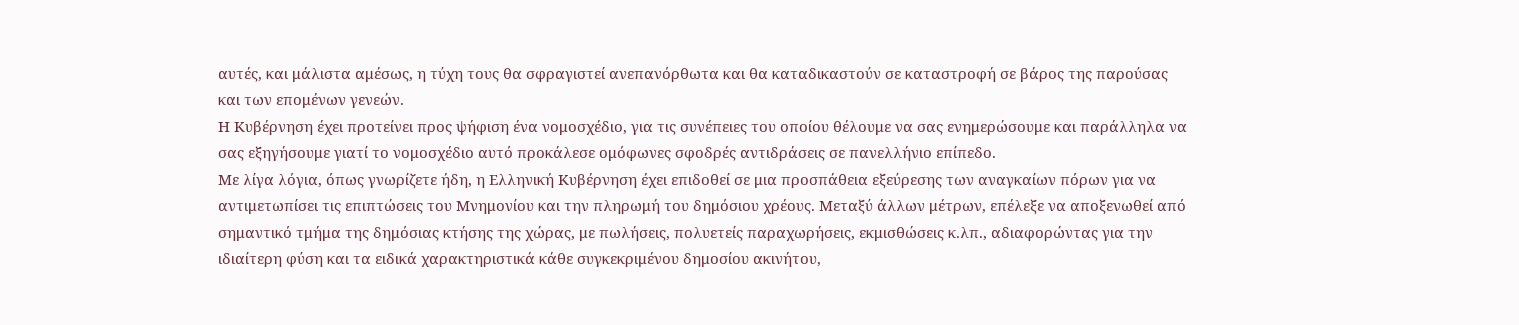αυτές, και μάλιστα αμέσως, η τύχη τους θα σφραγιστεί ανεπανόρθωτα και θα καταδικαστούν σε καταστροφή σε βάρος της παρούσας και των επομένων γενεών.
Η Κυβέρνηση έχει προτείνει προς ψήφιση ένα νομοσχέδιο, για τις συνέπειες του οποίου θέλουμε να σας ενημερώσουμε και παράλληλα να σας εξηγήσουμε γιατί το νομοσχέδιο αυτό προκάλεσε ομόφωνες σφοδρές αντιδράσεις σε πανελλήνιο επίπεδο.
Με λίγα λόγια, όπως γνωρίζετε ήδη, η Ελληνική Κυβέρνηση έχει επιδοθεί σε μια προσπάθεια εξεύρεσης των αναγκαίων πόρων για να αντιμετωπίσει τις επιπτώσεις του Μνημονίου και την πληρωμή του δημόσιου χρέους. Μεταξύ άλλων μέτρων, επέλεξε να αποξενωθεί από σημαντικό τμήμα της δημόσιας κτήσης της χώρας, με πωλήσεις, πολυετείς παραχωρήσεις, εκμισθώσεις κ.λπ., αδιαφορώντας για την ιδιαίτερη φύση και τα ειδικά χαρακτηριστικά κάθε συγκεκριμένου δημοσίου ακινήτου,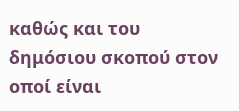καθώς και του δημόσιου σκοπού στον οποί είναι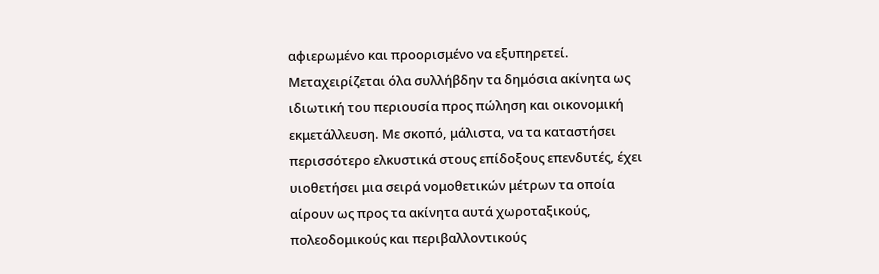αφιερωμένο και προορισμένο να εξυπηρετεί.  Μεταχειρίζεται όλα συλλήβδην τα δημόσια ακίνητα ως ιδιωτική του περιουσία προς πώληση και οικονομική εκμετάλλευση. Με σκοπό, μάλιστα, να τα καταστήσει περισσότερο ελκυστικά στους επίδοξους επενδυτές, έχει υιοθετήσει μια σειρά νομοθετικών μέτρων τα οποία αίρουν ως προς τα ακίνητα αυτά χωροταξικούς, πολεοδομικούς και περιβαλλοντικούς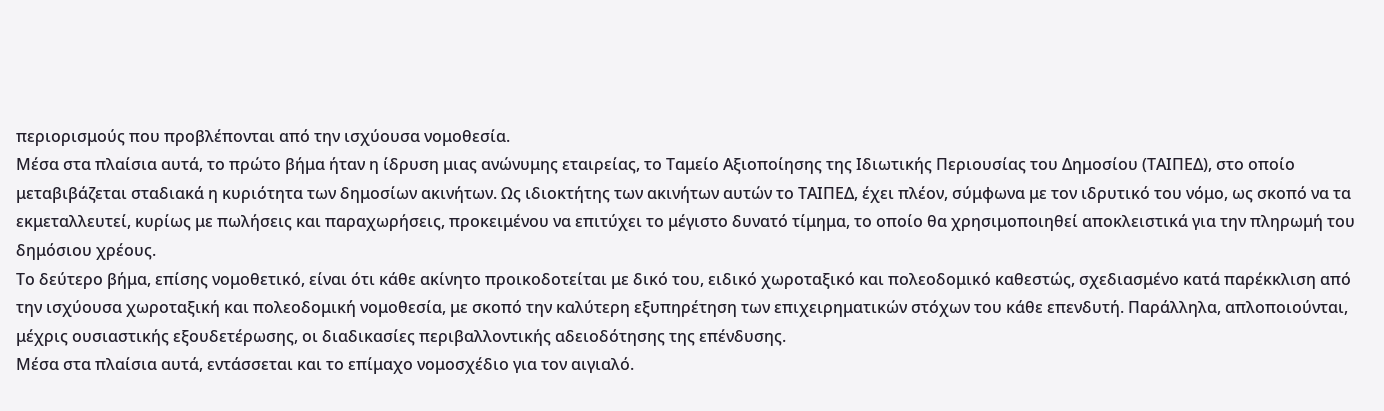περιορισμούς που προβλέπονται από την ισχύουσα νομοθεσία.
Μέσα στα πλαίσια αυτά, το πρώτο βήμα ήταν η ίδρυση μιας ανώνυμης εταιρείας, το Ταμείο Αξιοποίησης της Ιδιωτικής Περιουσίας του Δημοσίου (ΤΑΙΠΕΔ), στο οποίο μεταβιβάζεται σταδιακά η κυριότητα των δημοσίων ακινήτων. Ως ιδιοκτήτης των ακινήτων αυτών το ΤΑΙΠΕΔ, έχει πλέον, σύμφωνα με τον ιδρυτικό του νόμο, ως σκοπό να τα εκμεταλλευτεί, κυρίως με πωλήσεις και παραχωρήσεις, προκειμένου να επιτύχει το μέγιστο δυνατό τίμημα, το οποίο θα χρησιμοποιηθεί αποκλειστικά για την πληρωμή του δημόσιου χρέους.
Το δεύτερο βήμα, επίσης νομοθετικό, είναι ότι κάθε ακίνητο προικοδοτείται με δικό του, ειδικό χωροταξικό και πολεοδομικό καθεστώς, σχεδιασμένο κατά παρέκκλιση από την ισχύουσα χωροταξική και πολεοδομική νομοθεσία, με σκοπό την καλύτερη εξυπηρέτηση των επιχειρηματικών στόχων του κάθε επενδυτή. Παράλληλα, απλοποιούνται, μέχρις ουσιαστικής εξουδετέρωσης, οι διαδικασίες περιβαλλοντικής αδειοδότησης της επένδυσης.
Μέσα στα πλαίσια αυτά, εντάσσεται και το επίμαχο νομοσχέδιο για τον αιγιαλό.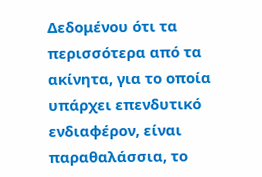Δεδομένου ότι τα περισσότερα από τα ακίνητα, για το οποία υπάρχει επενδυτικό ενδιαφέρον, είναι παραθαλάσσια, το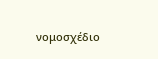νομοσχέδιο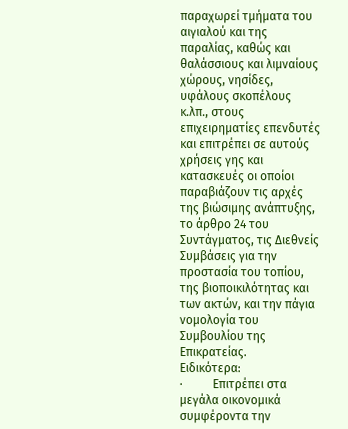παραχωρεί τμήματα του αιγιαλού και της παραλίας, καθώς και θαλάσσιους και λιμναίους χώρους, νησίδες, υφάλους σκοπέλους κ.λπ., στους επιχειρηματίες επενδυτές και επιτρέπει σε αυτούς χρήσεις γης και κατασκευές οι οποίοι παραβιάζουν τις αρχές της βιώσιμης ανάπτυξης, το άρθρο 24 του Συντάγματος, τις Διεθνείς Συμβάσεις για την προστασία του τοπίου, της βιοποικιλότητας και των ακτών, και την πάγια νομολογία του Συμβουλίου της Επικρατείας.
Ειδικότερα:
·          Επιτρέπει στα μεγάλα οικονομικά συμφέροντα την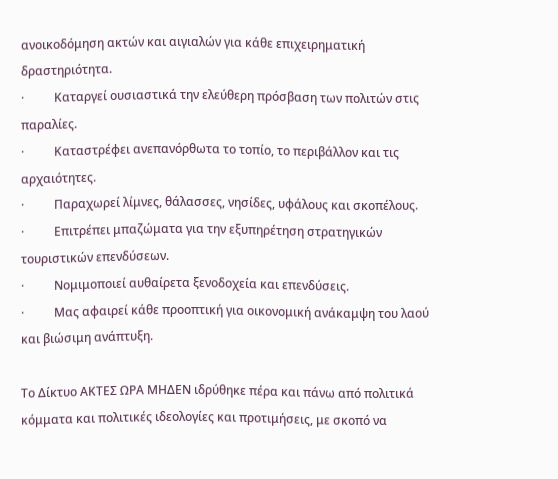ανοικοδόμηση ακτών και αιγιαλών για κάθε επιχειρηματική δραστηριότητα.
·          Καταργεί ουσιαστικά την ελεύθερη πρόσβαση των πολιτών στις παραλίες.
·          Καταστρέφει ανεπανόρθωτα το τοπίο, το περιβάλλον και τις αρχαιότητες.
·          Παραχωρεί λίμνες, θάλασσες, νησίδες, υφάλους και σκοπέλους.
·          Επιτρέπει μπαζώματα για την εξυπηρέτηση στρατηγικών τουριστικών επενδύσεων.
·          Νομιμοποιεί αυθαίρετα ξενοδοχεία και επενδύσεις.
·          Μας αφαιρεί κάθε προοπτική για οικονομική ανάκαμψη του λαού και βιώσιμη ανάπτυξη.

Το Δίκτυο ΑΚΤΕΣ ΩΡΑ ΜΗΔΕΝ ιδρύθηκε πέρα και πάνω από πολιτικά κόμματα και πολιτικές ιδεολογίες και προτιμήσεις, με σκοπό να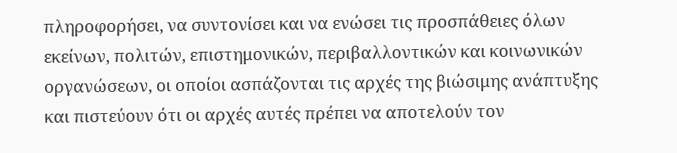πληροφορήσει, να συντονίσει και να ενώσει τις προσπάθειες όλων εκείνων, πολιτών, επιστημονικών, περιβαλλοντικών και κοινωνικών οργανώσεων, οι οποίοι ασπάζονται τις αρχές της βιώσιμης ανάπτυξης και πιστεύουν ότι οι αρχές αυτές πρέπει να αποτελούν τον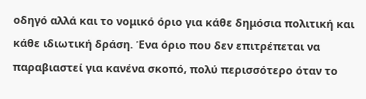οδηγό αλλά και το νομικό όριο για κάθε δημόσια πολιτική και κάθε ιδιωτική δράση. Ένα όριο που δεν επιτρέπεται να παραβιαστεί για κανένα σκοπό, πολύ περισσότερο όταν το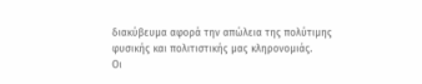διακύβευμα αφορά την απώλεια της πολύτιμης φυσικής και πολιτιστικής μας κληρονομιάς.
Οι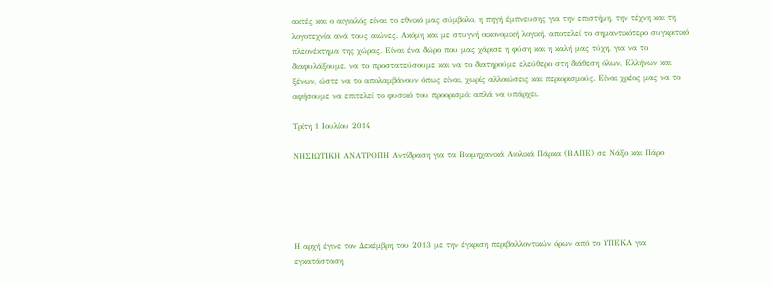ακτές και ο αιγιαλός είναι το εθνικό μας σύμβολο, η πηγή έμπνευσης για την επιστήμη, την τέχνη και τη λογοτεχνία ανά τους αιώνες. Ακόμη και με στυγνή οικονομική λογική, αποτελεί το σημαντικότερο συγκριτικό πλεονέκτημα της χώρας. Είναι ένα δώρο που μας χάρισε η φύση και η καλή μας τύχη, για να το διαφυλάξουμε, να το προστατεύσουμε και να το διατηρούμε ελεύθερο στη διάθεση όλων, Ελλήνων και ξένων, ώστε να το απολαμβάνουν όπως είναι, χωρίς αλλοιώσεις και περιορισμούς. Είναι χρέος μας να το αφήσουμε να επιτελεί το φυσικό του προορισμό: απλά να υπάρχει.

Τρίτη 1 Ιουλίου 2014

ΝΗΣΙΩΤΙΚΗ ΑΝΑΤΡΟΠΗ Αντίδραση για τα Βιομηχανικά Αιολικά Πάρκα (ΒΑΠΕ) σε Νάξο και Πάρο





Η αρχή έγινε τον Δεκέμβρη του 2013 με την έγκριση περιβαλλοντικών όρων από το ΥΠΕΚΑ για εγκατάσταση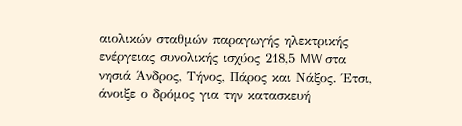αιολικών σταθμών παραγωγής ηλεκτρικής ενέργειας συνολικής ισχύος 218,5 MW στα νησιά Άνδρος, Τήνος, Πάρος και Νάξος. Έτσι, άνοιξε ο δρόμος για την κατασκευή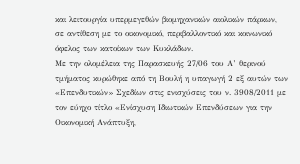και λειτουργία υπερμεγεθών βιομηχανικών αιολικών πάρκων, σε αντίθεση με το οικονομικό, περιβαλλοντικό και κοινωνικό όφελος των κατοίκων των Κυκλάδων.
Με την ολομέλεια της Παρασκευής 27/06 του Α’ θερινού τμήματος κυρώθηκε από τη Βουλή η υπαγωγή 2 εξ αυτών των «Επενδυτικών» Σχεδίων στις ενισχύσεις του ν. 3908/2011 με τον εύηχο τίτλο «Ενίσχυση Ιδιωτικών Επενδύσεων για την Οικονομική Ανάπτυξη,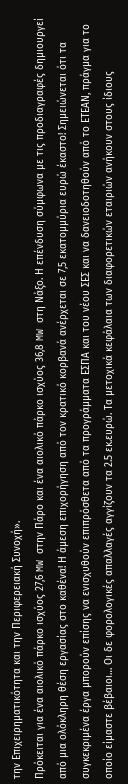την Επιχειρηματικότητα και την Περιφερειακή Συνοχή».
Πρόκειται για ένα αιολικό πάρκο ισχύος 27,6 MW στην Πάρο και ένα αιολικό πάρκο ισχύος 36,8 MW στη Νάξο. Η επένδυση σύμφωνα με τις προδιαγραφές δημιουργεί από μια ολόκληρη θέση εργασίας στο καθένα! Η άμεση επιχορήγηση από τον κρατικό κορβανά ανέρχεται σε 7,5 εκατομμύρια ευρώ έκαστο! Σημειώνεται ότι τα συγκεκριμένα έργα μπορούν επίσης να ενισχυθούν επιπρόσθετα από τα προγράμματα ΕΣΠΑ και του νέου ΣΕΣ και να δανειοδοτηθούν από το ΕΤΕΑΝ, πράγμα για το οποίο είμαστε βέβαιοι… Οι δε φορολογικές απαλλαγές αγγίζουν τα 2.5 εκ.ευρώ. Τα μετοχικά κεφάλαια των διαφορετικών εταιριών ανήκουν στους ίδιους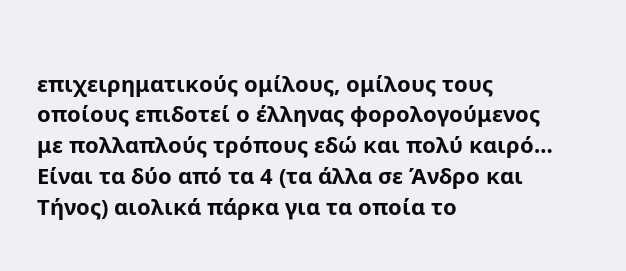επιχειρηματικούς ομίλους, ομίλους τους οποίους επιδοτεί ο έλληνας φορολογούμενος με πολλαπλούς τρόπους εδώ και πολύ καιρό…
Είναι τα δύο από τα 4 (τα άλλα σε Άνδρο και Τήνος) αιολικά πάρκα για τα οποία το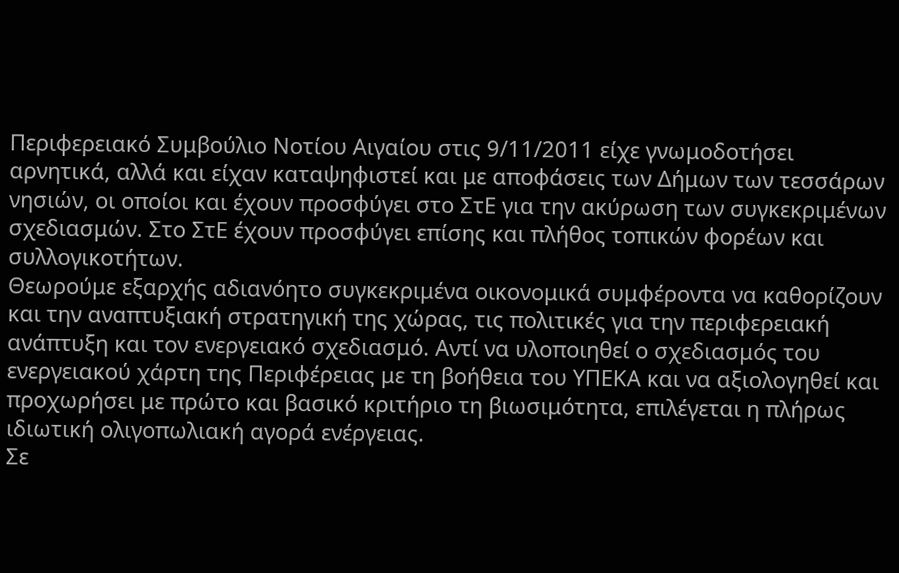Περιφερειακό Συμβούλιο Νοτίου Αιγαίου στις 9/11/2011 είχε γνωμοδοτήσει αρνητικά, αλλά και είχαν καταψηφιστεί και με αποφάσεις των Δήμων των τεσσάρων νησιών, οι οποίοι και έχουν προσφύγει στο ΣτΕ για την ακύρωση των συγκεκριμένων σχεδιασμών. Στο ΣτΕ έχουν προσφύγει επίσης και πλήθος τοπικών φορέων και συλλογικοτήτων.
Θεωρούμε εξαρχής αδιανόητο συγκεκριμένα οικονομικά συμφέροντα να καθορίζουν και την αναπτυξιακή στρατηγική της χώρας, τις πολιτικές για την περιφερειακή ανάπτυξη και τον ενεργειακό σχεδιασμό. Αντί να υλοποιηθεί ο σχεδιασμός του ενεργειακού χάρτη της Περιφέρειας με τη βοήθεια του ΥΠΕΚΑ και να αξιολογηθεί και προχωρήσει με πρώτο και βασικό κριτήριο τη βιωσιμότητα, επιλέγεται η πλήρως ιδιωτική ολιγοπωλιακή αγορά ενέργειας.
Σε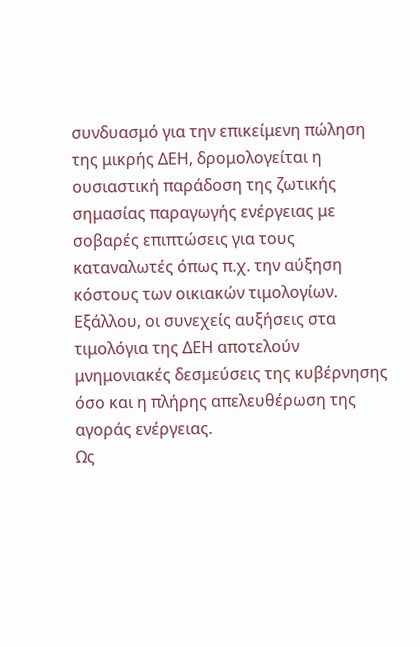συνδυασμό για την επικείμενη πώληση της μικρής ΔΕΗ, δρομολογείται η ουσιαστική παράδοση της ζωτικής σημασίας παραγωγής ενέργειας με σοβαρές επιπτώσεις για τους καταναλωτές όπως π.χ. την αύξηση κόστους των οικιακών τιμολογίων. Εξάλλου, οι συνεχείς αυξήσεις στα τιμολόγια της ΔΕΗ αποτελούν μνημονιακές δεσμεύσεις της κυβέρνησης όσο και η πλήρης απελευθέρωση της αγοράς ενέργειας.
Ως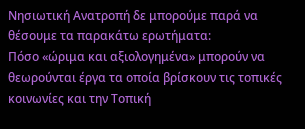Νησιωτική Ανατροπή δε μπορούμε παρά να θέσουμε τα παρακάτω ερωτήματα:
Πόσο «ώριμα και αξιολογημένα» μπορούν να θεωρούνται έργα τα οποία βρίσκουν τις τοπικές κοινωνίες και την Τοπική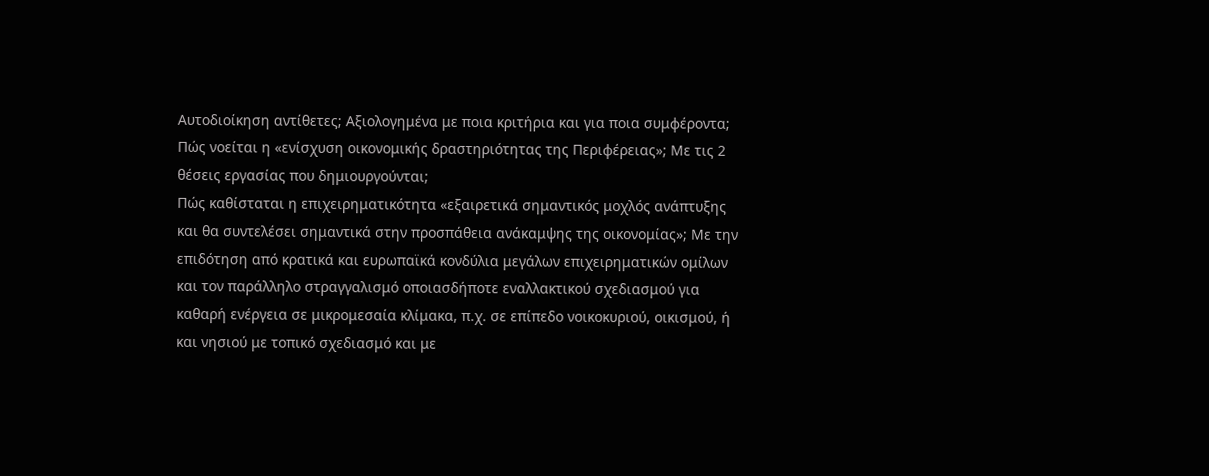Αυτοδιοίκηση αντίθετες; Αξιολογημένα με ποια κριτήρια και για ποια συμφέροντα;
Πώς νοείται η «ενίσχυση οικονομικής δραστηριότητας της Περιφέρειας»; Με τις 2 θέσεις εργασίας που δημιουργούνται;
Πώς καθίσταται η επιχειρηματικότητα «εξαιρετικά σημαντικός μοχλός ανάπτυξης και θα συντελέσει σημαντικά στην προσπάθεια ανάκαμψης της οικονομίας»; Με την επιδότηση από κρατικά και ευρωπαϊκά κονδύλια μεγάλων επιχειρηματικών ομίλων και τον παράλληλο στραγγαλισμό οποιασδήποτε εναλλακτικού σχεδιασμού για καθαρή ενέργεια σε μικρομεσαία κλίμακα, π.χ. σε επίπεδο νοικοκυριού, οικισμού, ή και νησιού με τοπικό σχεδιασμό και με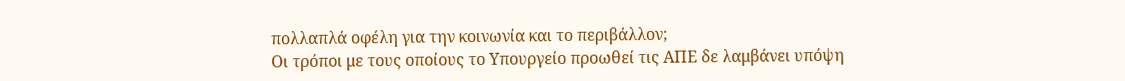πολλαπλά οφέλη για την κοινωνία και το περιβάλλον;
Οι τρόποι με τους οποίους το Υπουργείο προωθεί τις ΑΠΕ δε λαμβάνει υπόψη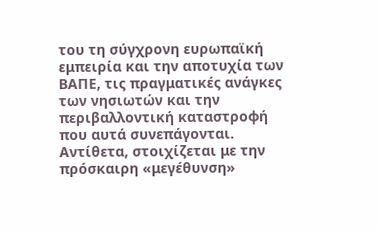του τη σύγχρονη ευρωπαϊκή εμπειρία και την αποτυχία των ΒΑΠΕ, τις πραγματικές ανάγκες των νησιωτών και την περιβαλλοντική καταστροφή που αυτά συνεπάγονται. Αντίθετα, στοιχίζεται με την πρόσκαιρη «μεγέθυνση»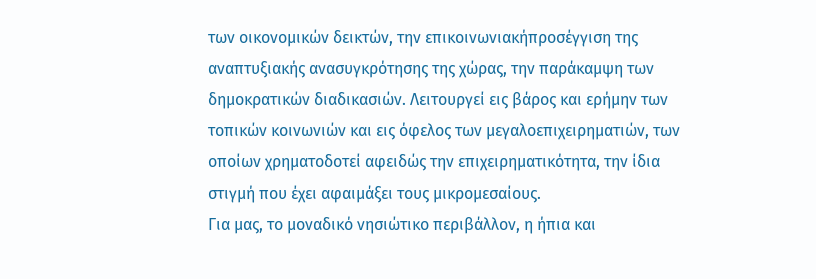των οικονομικών δεικτών, την επικοινωνιακήπροσέγγιση της αναπτυξιακής ανασυγκρότησης της χώρας, την παράκαμψη των δημοκρατικών διαδικασιών. Λειτουργεί εις βάρος και ερήμην των τοπικών κοινωνιών και εις όφελος των μεγαλοεπιχειρηματιών, των οποίων χρηματοδοτεί αφειδώς την επιχειρηματικότητα, την ίδια στιγμή που έχει αφαιμάξει τους μικρομεσαίους.
Για μας, το μοναδικό νησιώτικο περιβάλλον, η ήπια και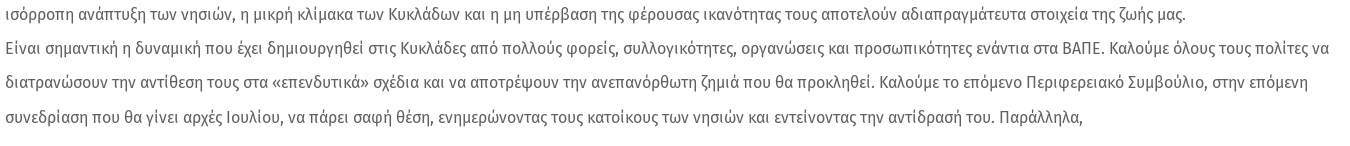ισόρροπη ανάπτυξη των νησιών, η μικρή κλίμακα των Κυκλάδων και η μη υπέρβαση της φέρουσας ικανότητας τους αποτελούν αδιαπραγμάτευτα στοιχεία της ζωής μας.
Είναι σημαντική η δυναμική που έχει δημιουργηθεί στις Κυκλάδες από πολλούς φορείς, συλλογικότητες, οργανώσεις και προσωπικότητες ενάντια στα ΒΑΠΕ. Καλούμε όλους τους πολίτες να διατρανώσουν την αντίθεση τους στα «επενδυτικά» σχέδια και να αποτρέψουν την ανεπανόρθωτη ζημιά που θα προκληθεί. Καλούμε το επόμενο Περιφερειακό Συμβούλιο, στην επόμενη συνεδρίαση που θα γίνει αρχές Ιουλίου, να πάρει σαφή θέση, ενημερώνοντας τους κατοίκους των νησιών και εντείνοντας την αντίδρασή του. Παράλληλα,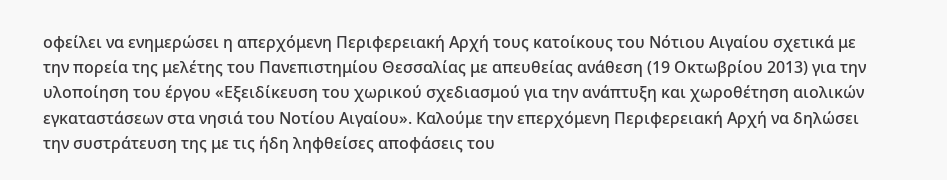οφείλει να ενημερώσει η απερχόμενη Περιφερειακή Αρχή τους κατοίκους του Νότιου Αιγαίου σχετικά με την πορεία της μελέτης του Πανεπιστημίου Θεσσαλίας με απευθείας ανάθεση (19 Οκτωβρίου 2013) για την υλοποίηση του έργου «Εξειδίκευση του χωρικού σχεδιασμού για την ανάπτυξη και χωροθέτηση αιολικών εγκαταστάσεων στα νησιά του Νοτίου Αιγαίου». Καλούμε την επερχόμενη Περιφερειακή Αρχή να δηλώσει την συστράτευση της με τις ήδη ληφθείσες αποφάσεις του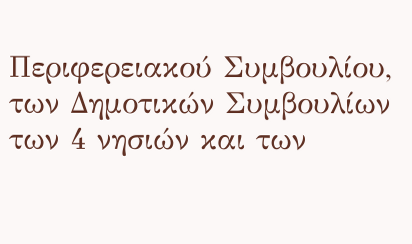Περιφερειακού Συμβουλίου, των Δημοτικών Συμβουλίων των 4 νησιών και των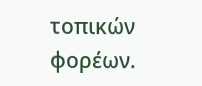τοπικών φορέων.